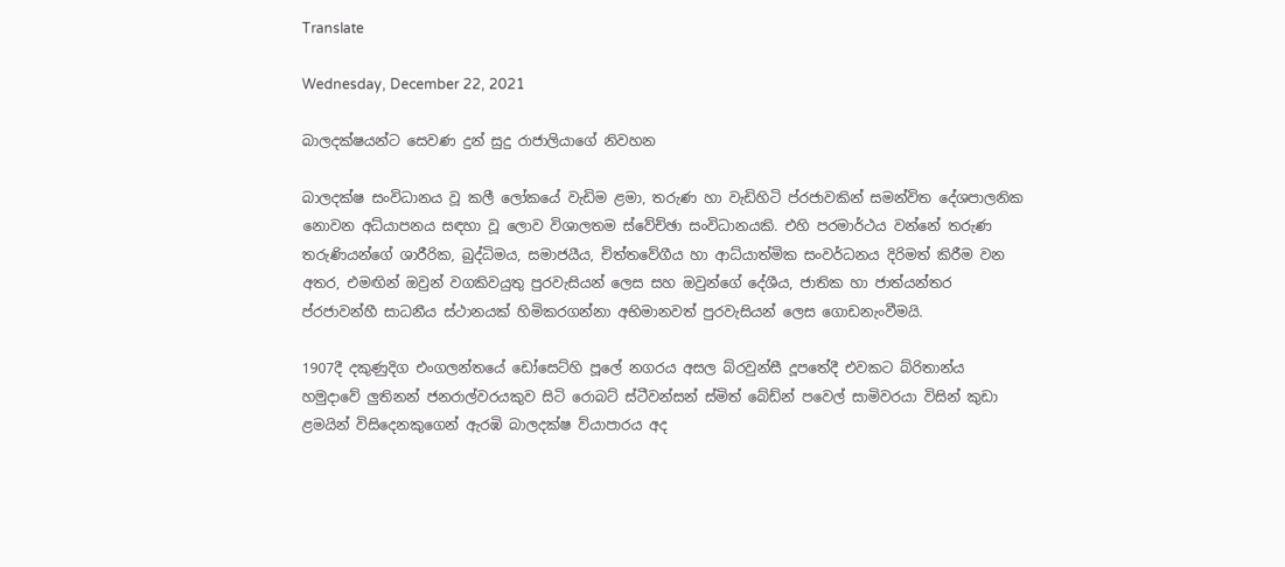Translate

Wednesday, December 22, 2021

බාලදක්ෂයන්ට සෙවණ දුන් සුදු රාජාලියාගේ නිවහන

බාලදක්ෂ සංවිධානය වූ කලී ලෝකයේ වැඩිම ළමා, තරුණ හා වැඩිහිටි ප්රජාවකින් සමන්විත දේශපාලනික නොවන අධ්යාපනය සඳහා වූ ලොව විශාලතම ස්වේච්ඡා සංවිධානයකි. එහි පරමාර්ථය වන්නේ තරුණ තරුණියන්ගේ ශාරීරික, බුද්ධිමය, සමාජයීය, චිත්තවේගීය හා ආධ්යාත්මික සංවර්ධනය දිරිමත් කිරීම වන අතර, එමඟින් ඔවුන් වගකිවයුතු පුරවැසියන් ලෙස සහ ඔවුන්ගේ දේශීය, ජාතික හා ජාත්යන්තර ප්රජාවන්හී සාධනීය ස්ථානයක් හිමිකරගන්නා අභිමානවත් පුරවැසියන් ලෙස ගොඩනැංවීමයි.

1907දී දකුණුදිග එංගලන්තයේ ඩෝසෙට්හි පූලේ නගරය අසල බ්රවුන්සී දූපතේදී එවකට බ්රිතාන්ය හමුදාවේ ලුතිනන් ජනරාල්වරයකුව සිටි රොබට් ස්ටීවන්සන් ස්මිත් බේඩ්න් පවෙල් සාමිවරයා විසින් කුඩා ළමයින් විසිදෙනකුගෙන් ඇරඹි බාලදක්ෂ ව්යාපාරය අද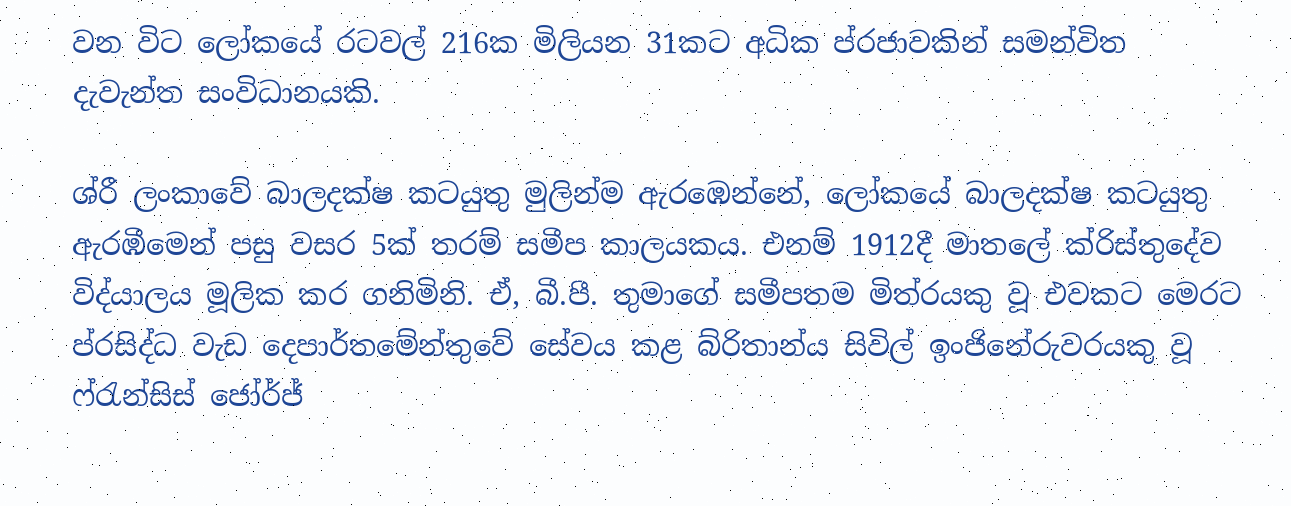වන විට ලෝකයේ රටවල් 216ක මිලියන 31කට අධික ප්රජාවකින් සමන්විත දැවැන්ත සංවිධානයකි.

ශ්රී ලංකාවේ බාලදක්ෂ කටයුතු මුලින්ම ඇරඹෙන්නේ, ලෝකයේ බාලදක්ෂ කටයුතු ඇරඹීමෙන් පසු වසර 5ක් තරම් සමීප කාලයකය. එනම් 1912දී මාතලේ ක්රිස්තුදේව විද්යාලය මූලික කර ගනිමිනි. ඒ, බී.පී. තුමාගේ සමීපතම මිත්රයකු වූ එවකට මෙරට ප්රසිද්ධ වැඩ දෙපාර්තමේන්තුවේ සේවය කළ බ්රිතාන්ය සිවිල් ඉංජිනේරුවරයකු වූ ෆ්රැන්සිස් ජෝර්ජ්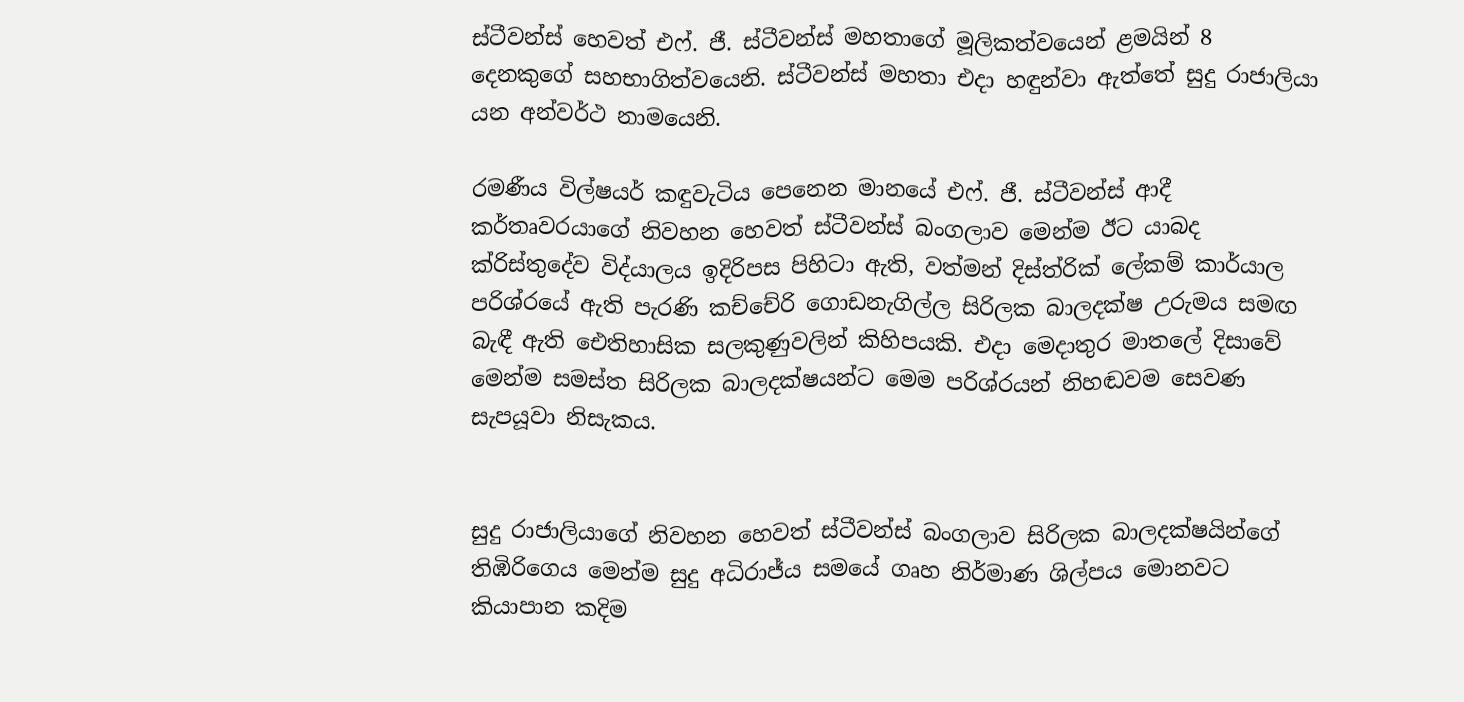ස්ටීවන්ස් හෙවත් එෆ්. ජී. ස්ටීවන්ස් මහතාගේ මූලිකත්වයෙන් ළමයින් 8 දෙනකුගේ සහභාගිත්වයෙනි. ස්ටීවන්ස් මහතා එදා හඳුන්වා ඇත්තේ සුදු රාජාලියා යන අන්වර්ථ නාමයෙනි.

රමණීය විල්ෂයර් කඳුවැටිය පෙනෙන මානයේ එෆ්. ජී. ස්ටීවන්ස් ආදී කර්තෘවරයාගේ නිවහන හෙවත් ස්ටීවන්ස් බංගලාව මෙන්ම ඊට යාබද ක්රිස්තුදේව විද්යාලය ඉදිරිපස පිහිටා ඇති, වත්මන් දිස්ත්රික් ලේකම් කාර්යාල පරිශ්රයේ ඇති පැරණි කච්චේරි ගොඩනැගිල්ල සිරිලක බාලදක්ෂ උරුමය සමඟ බැඳී ඇති ඓතිහාසික සලකුණුවලින් කිහිපයකි. එදා මෙදාතුර මාතලේ දිසාවේ මෙන්ම සමස්ත සිරිලක බාලදක්ෂයන්ට මෙම පරිශ්රයන් නිහඬවම සෙවණ සැපයූවා නිසැකය.


සුදු රාජාලියාගේ නිවහන හෙවත් ස්ටීවන්ස් බංගලාව සිරිලක බාලදක්ෂයින්ගේ තිඹිරිගෙය මෙන්ම සුදු අධිරාජ්ය සමයේ ගෘහ නිර්මාණ ශිල්පය මොනවට කියාපාන කදිම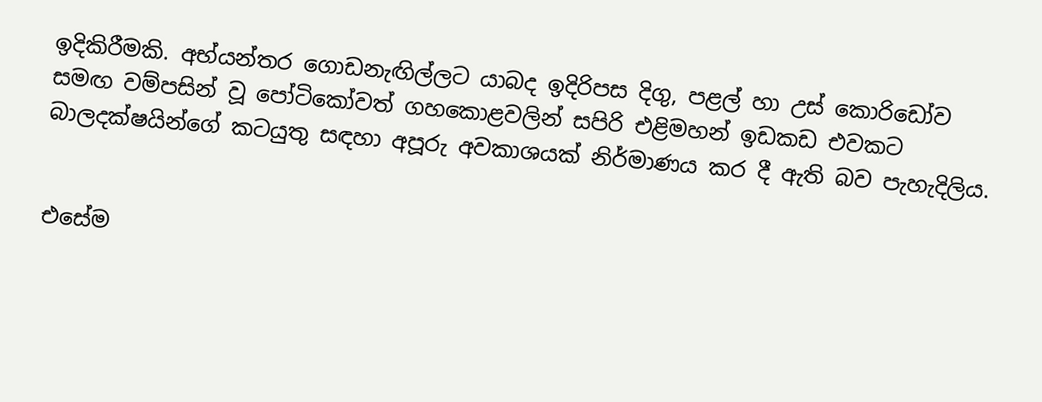ඉදිකිරීමකි. අභ්යන්තර ගොඩනැඟිල්ලට යාබද ඉදිරිපස දිගු, පළල් හා උස් කොරිඩෝව සමඟ වම්පසින් වූ පෝටිකෝවත් ගහකොළවලින් සපිරි එළිමහන් ඉඩකඩ එවකට බාලදක්ෂයින්ගේ කටයුතු සඳහා අපූරු අවකාශයක් නිර්මාණය කර දී ඇති බව පැහැදිලිය.


එසේම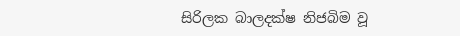සිරිලක බාලදක්ෂ නිජබිම වූ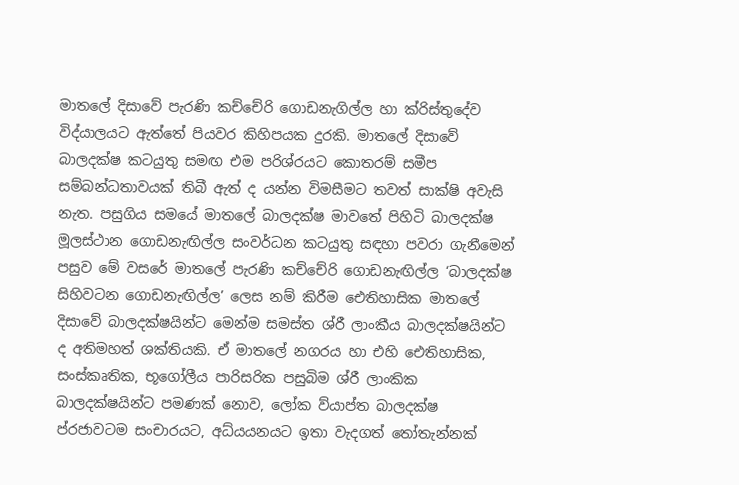මාතලේ දිසාවේ පැරණි කච්චේරි ගොඩනැගිල්ල හා ක්රිස්තුදේව විද්යාලයට ඇත්තේ පියවර කිහිපයක දුරකි. මාතලේ දිසාවේ බාලදක්ෂ කටයුතු සමඟ එම පරිශ්රයට කොතරම් සමීප සම්බන්ධතාවයක් තිබී ඇත් ද යන්න විමසීමට තවත් සාක්ෂි අවැසි නැත. පසුගිය සමයේ මාතලේ බාලදක්ෂ මාවතේ පිහිටි බාලදක්ෂ මූලස්ථාන ගොඩනැඟිල්ල සංවර්ධන කටයුතු සඳහා පවරා ගැනීමෙන් පසුව මේ වසරේ මාතලේ පැරණි කච්චේරි ගොඩනැඟිල්ල ‘බාලදක්ෂ සිහිවටන ගොඩනැඟිල්ල’ ලෙස නම් කිරීම ඓතිහාසික මාතලේ දිසාවේ බාලදක්ෂයින්ට මෙන්ම සමස්ත ශ්රී ලාංකීය බාලදක්ෂයින්ට ද අතිමහත් ශක්තියකි. ඒ මාතලේ නගරය හා එහි ඓතිහාසික, සංස්කෘතික, භූගෝලීය පාරිසරික පසුබිම ශ්රී ලාංකික බාලදක්ෂයින්ට පමණක් නොව, ලෝක ව්යාප්ත බාලදක්ෂ ප්රජාවටම සංචාරයට, අධ්යයනයට ඉතා වැදගත් තෝතැන්නක්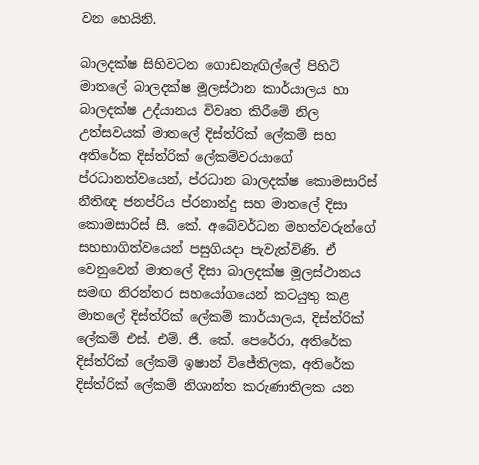වන හෙයිනි.

බාලදක්ෂ සිහිවටන ගොඩනැඟිල්ලේ පිහිටි මාතලේ බාලදක්ෂ මූලස්ථාන කාර්යාලය හා බාලදක්ෂ උද්යානය විවෘත කිරීමේ නිල උත්සවයක් මාතලේ දිස්ත්රික් ලේකම් සහ අතිරේක දිස්ත්රික් ලේකම්වරයාගේ ප්රධානත්වයෙන්, ප්රධාන බාලදක්ෂ කොමසාරිස් නීතිඥ ජනප්රිය ප්රනාන්දු සහ මාතලේ දිසා කොමසාරිස් සී. කේ. අබේවර්ධන මහත්වරුන්ගේ සහභාගිත්වයෙන් පසුගියදා පැවැත්විණි. ඒ වෙනුවෙන් මාතලේ දිසා බාලදක්ෂ මූලස්ථානය සමඟ නිරන්තර සහයෝගයෙන් කටයුතු කළ මාතලේ දිස්ත්රික් ලේකම් කාර්යාලය, දිස්ත්රික් ලේකම් එස්. එම්. ජී. කේ. පෙරේරා, අතිරේක දිස්ත්රික් ලේකම් ඉෂාන් විජේතිලක, අතිරේක දිස්ත්රික් ලේකම් නිශාන්ත කරුණාතිලක යන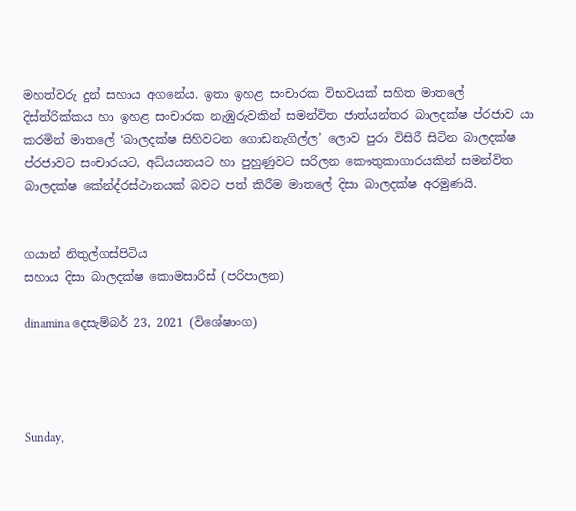මහත්වරු දුන් සහාය අගනේය. ඉතා ඉහළ සංචාරක විභවයක් සහිත මාතලේ දිස්ත්රික්කය හා ඉහළ සංචාරක නැඹුරුවකින් සමන්විත ජාත්යන්තර බාලදක්ෂ ප්රජාව යා කරමින් මාතලේ ‘බාලදක්ෂ සිහිවටන ගොඩනැගිල්ල’ ලොව පුරා විසිරී සිටින බාලදක්ෂ ප්රජාවට සංචාරයට, අධ්යයනයට හා පුහුණුවට සරිලන කෞතුකාගාරයකින් සමන්විත බාලදක්ෂ කේන්ද්රස්ථානයක් බවට පත් කිරීම මාතලේ දිසා බාලදක්ෂ අරමුණයි.


ගයාන් නිතුල්ගස්පිටිය
සහාය දිසා බාලදක්ෂ කොමසාරිස් (පරිපාලන)

dinamina දෙසැම්බර් 23, 2021 (විශේෂාංග)




Sunday,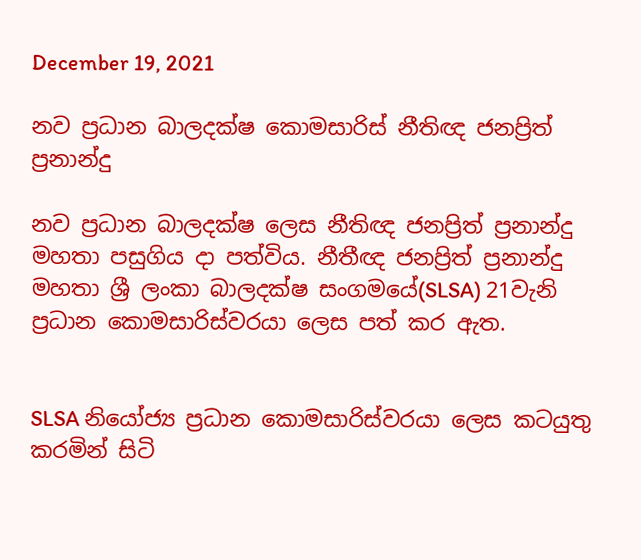December 19, 2021

නව ප්‍රධාන බාලදක්ෂ කොමසාරිස් නීතිඥ ජනප්‍රිත් ප්‍රනාන්දු

නව ප්‍රධාන බාලදක්ෂ ලෙස නීතිඥ ජනප්‍රිත් ප්‍රනාන්දු මහතා පසුගිය දා පත්විය. නීතීඥ ජනප්‍රිත් ප්‍රනාන්දු මහතා ශ්‍රී ලංකා බාලදක්ෂ සංගමයේ(SLSA) 21වැනි ප්‍රධාන කොමසාරිස්වරයා ලෙස පත් කර ඇත.


SLSA නියෝජ්‍ය ප්‍රධාන කොමසාරිස්වරයා ලෙස කටයුතු කරමින් සිටි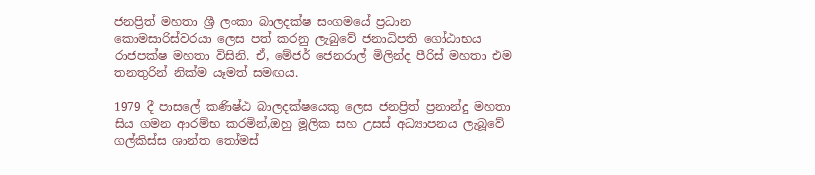ජනප්‍රිත් මහතා ශ්‍රී ලංකා බාලදක්ෂ සංගමයේ ප්‍රධාන කොමසාරිස්වරයා ලෙස පත් කරනු ලැබුවේ ජනාධිපති ගෝඨාභය රාජපක්ෂ මහතා විසිනි. ඒ, මේජර් ජෙනරාල් මිලින්ද පීරිස් මහතා එම තනතුරින් නික්ම යෑමත් සමඟය.

1979 දී පාසලේ කණිෂ්ඨ බාලදක්ෂයෙකු ලෙස ජනප්‍රිත් ප්‍රනාන්දු මහතා සිය ගමන ආරම්භ කරමින්,ඔහු මූලික සහ උසස් අධ්‍යාපනය ලැබූවේ ගල්කිස්ස ශාන්ත තෝමස්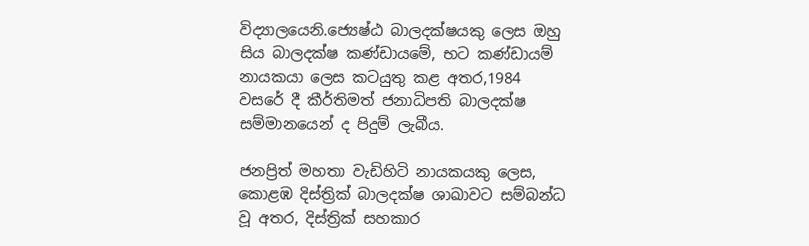විද්‍යාලයෙනි.ජ්‍යෙෂ්ඨ බාලදක්ෂයකු ලෙස ඔහු සිය බාලදක්ෂ කණ්ඩායමේ, භට කණ්ඩායම් නායකයා ලෙස කටයුතු කළ අතර,1984 වසරේ දී කීර්තිමත් ජනාධිපති බාලදක්ෂ සම්මානයෙන් ද පිදුම් ලැබීය.

ජනප්‍රිත් මහතා වැඩිහිටි නායකයකු ලෙස, කොළඹ දිස්ත්‍රික් බාලදක්ෂ ශාඛාවට සම්බන්ධ වූ අතර, දිස්ත්‍රික් සහකාර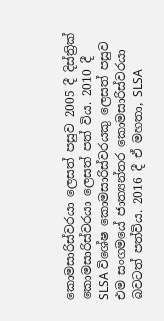කොමසාරිස්වරයා ලෙසත් පසුව 2005 දී දිස්ත්‍රික් කොමසාරිස්වරයා ලෙසත් පත් විය. 2010 දී SLSA විශේෂ කොමසාරිස්වරයකු ලෙසත් පසුව එම සංගමයේ ජාත්‍යන්තර කොමසාරිස්වරයා බවටත් පත්විය. 2016 දී ඒ මහතා, SLSA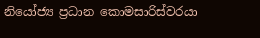නියෝජ්‍ය ප්‍රධාන කොමසාරිස්වරයා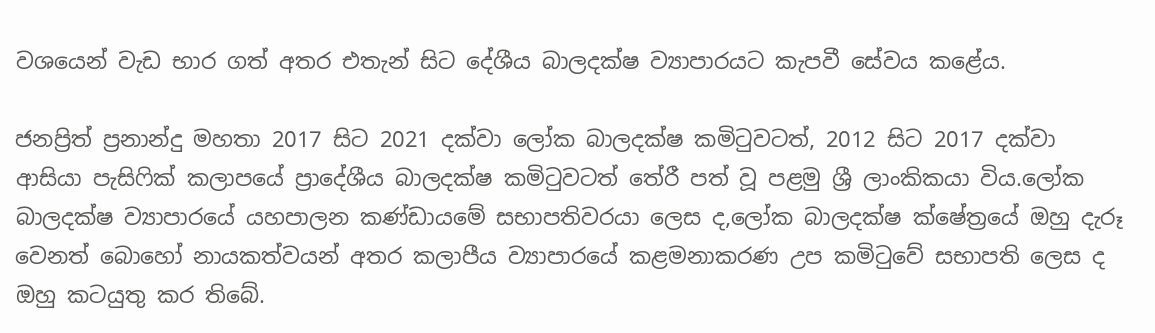වශයෙන් වැඩ භාර ගත් අතර එතැන් සිට දේශීය බාලදක්ෂ ව්‍යාපාරයට කැපවී සේවය කළේය.

ජනප්‍රිත් ප්‍රනාන්දු මහතා 2017 සිට 2021 දක්වා ලෝක බාලදක්ෂ කමිටුවටත්, 2012 සිට 2017 දක්වා ආසියා පැසිෆික් කලාපයේ ප්‍රාදේශීය බාලදක්ෂ කමිටුවටත් තේරී පත් වූ පළමු ශ්‍රී ලාංකිකයා විය.ලෝක බාලදක්ෂ ව්‍යාපාරයේ යහපාලන කණ්ඩායමේ සභාපතිවරයා ලෙස ද,ලෝක බාලදක්ෂ ක්ෂේත්‍රයේ ඔහු දැරූ වෙනත් බොහෝ නායකත්වයන් අතර කලාපීය ව්‍යාපාරයේ කළමනාකරණ උප කමිටුවේ සභාපති ලෙස ද ඔහු කටයුතු කර තිබේ.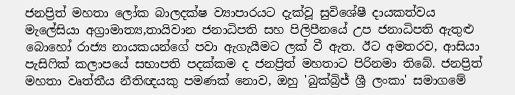ජනප්‍රිත් මහතා ලෝක බාලදක්ෂ ව්‍යාපාරයට දැක්වූ සුවිශේෂී දායකත්වය මැලේසියා අග්‍රාමාත්‍ය,තායිවාන ජනාධිපති සහ පිලිපීනයේ උප ජනාධිපති ඇතුළු බොහෝ රාජ්‍ය නායකයන්ගේ පවා ඇගැයීමට ලක් වී ඇත. ඊට අමතරව, ආසියා පැසිෆික් කලාපයේ සභාපති පදක්කම ද ජනප්‍රිත් මහතාට පිරිනමා තිබේ. ජනප්‍රිත් මහතා වෘත්තීය නීතිඥයකු පමණක් නොව, ඔහු 'බුක්බ්‍රිජ් ශ්‍රී ලංකා' සමාගමේ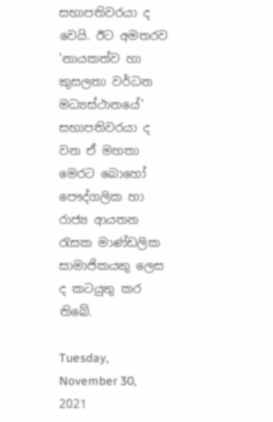සභාපතිවරයා ද වෙයි. ඊට අමතරව 'නායකත්ව හා කුසලතා වර්ධන මධ්‍යස්ථානයේ' සභාපතිවරයා ද වන ඒ මහතා මෙරට බොහෝ පෞද්ගලික හා රාජ්‍ය ආයතන රැසක මාණ්ඩලික සාමාජිකයකු ලෙස ද කටයුතු කර තිබේ.

Tuesday, November 30, 2021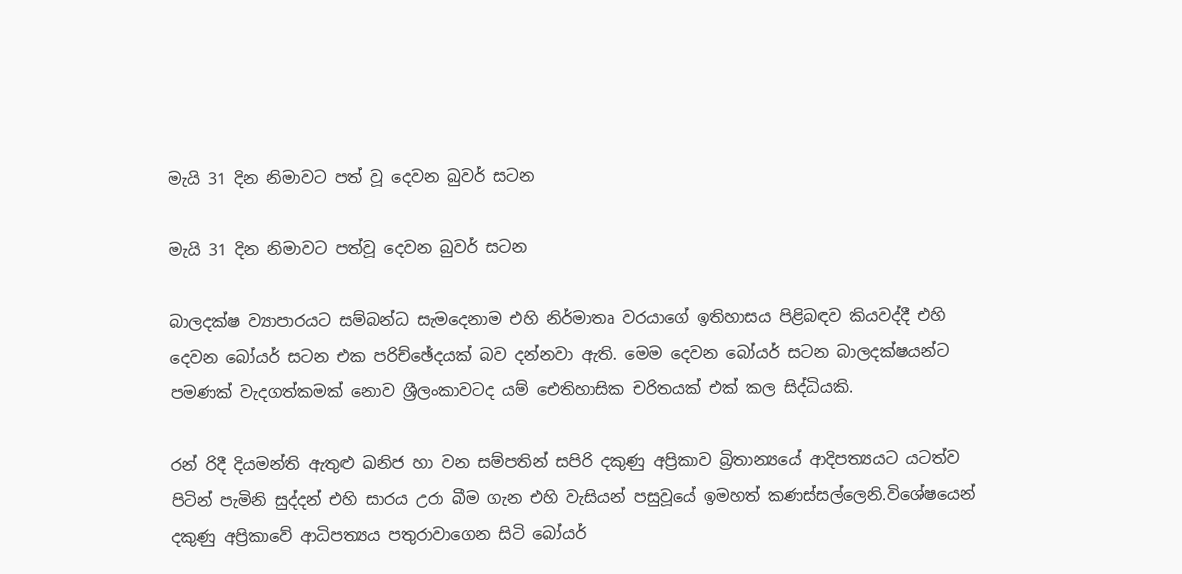මැයි 31 දින නිමාවට පත් වූ දෙවන බුවර් සටන

මැයි 31 දින නිමාවට පත්වූ දෙවන බුවර් සටන

බාලදක්ෂ ව්‍යාපාරයට සම්බන්ධ සැමදෙනාම එහි නිර්මාතෘ වරයාගේ ඉතිහාසය පිළිබඳව කියවද්දී එහි දෙවන බෝයර් සටන එක පරිච්ඡේදයක් බව දන්නවා ඇති. මෙම දෙවන බෝයර් සටන බාලදක්ෂයන්ට පමණක් වැදගත්කමක් නොව ශ්‍රීලංකාවටද යම් ඓතිහාසික චරිතයක් එක් කල සිද්ධියකි.

රන් රිදී දියමන්ති ඇතුළු ඛනිජ හා වන සම්පතින් සපිරි දකුණු අප්‍රිකාව බ්‍රිතාන්‍යයේ ආදිපත්‍යයට යටත්ව පිටින් පැමිනි සුද්දන් එහි සාරය උරා බීම ගැන එහි වැසියන් පසුවූයේ ඉමහත් කණස්සල්ලෙනි.විශේෂයෙන් දකුණු අප්‍රිකාවේ ආධිපත්‍යය පතුරාවාගෙන සිටි බෝයර්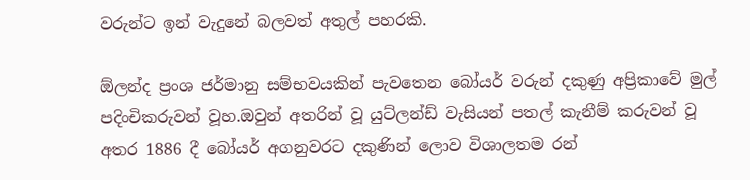වරුන්ට ඉන් වැදුනේ බලවත් අතුල් පහරකි.

ඕලන්ද ප්‍රංශ ජර්මානු සම්භවයකින් පැවතෙන බෝයර් වරුන් දකුණු අප්‍රිකාවේ මුල් පදිංචිකරුවන් වූහ.ඔවුන් අතරින් වූ යුට්ලන්ඩ් වැසියන් පතල් කැනීම් කරුවන් වූ අතර 1886 දී බෝයර් අගනුවරට දකුණින් ලොව විශාලතම රන්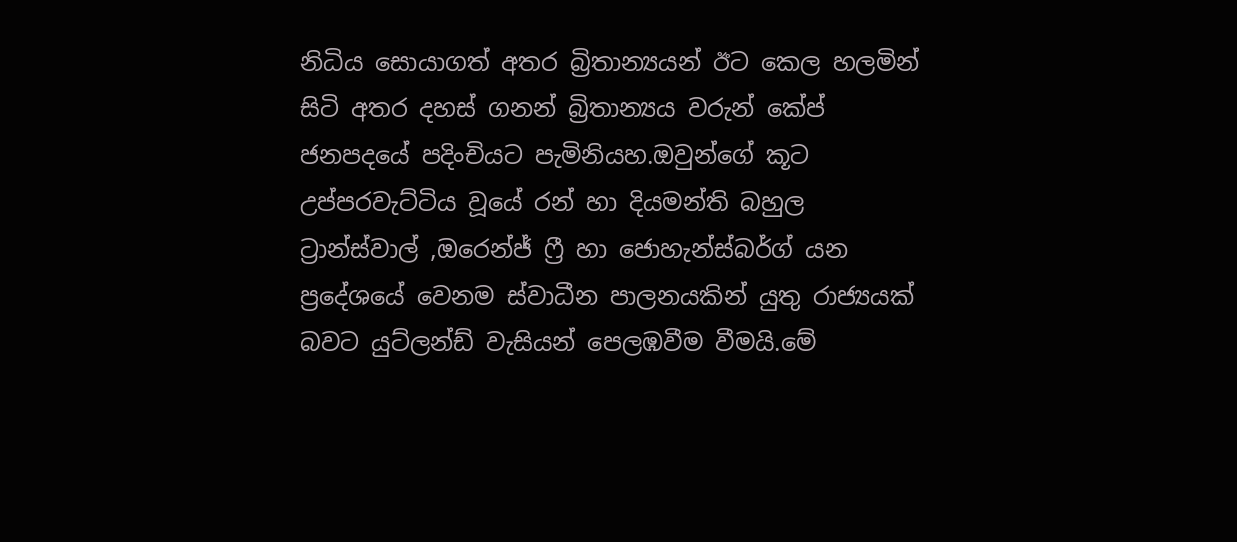නිධිය සොයාගත් අතර බ්‍රිතාන්‍යයන් ඊට කෙල හලමින් සිටි අතර දහස් ගනන් බ්‍රිතාන්‍යය වරුන් කේප් ජනපදයේ පදිංචියට පැමිනියහ.ඔවුන්ගේ කූට උප්පරවැට්ටිය වූයේ රන් හා දියමන්ති බහුල ට්‍රාන්ස්වාල් ,ඔරෙන්ජ් ෆ්‍රී හා ජොහැන්ස්බර්ග් යන ප්‍රදේශයේ වෙනම ස්වාධීන පාලනයකින් යුතු රාජ්‍යයක් බවට යුට්ලන්ඩ් වැසියන් පෙලඹවීම වීමයි.මේ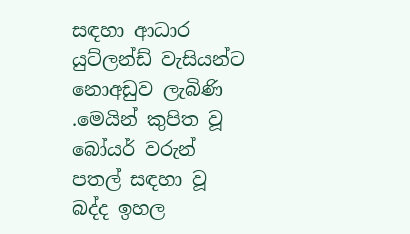සඳහා ආධාර යුට්ලන්ඩ් වැසියන්ට නොඅඩුව ලැබිණි .මෙයින් කුපිත වූ බෝයර් වරුන් පතල් සඳහා වූ බද්ද ඉහල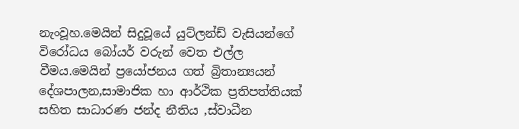නැංවූහ.මෙයින් සිදුවූයේ යුට්ලන්ඩ් වැසියන්ගේ විරෝධය බෝයර් වරුන් වෙත එල්ල වීමය.මෙයින් ප්‍රයෝජනය ගත් බ්‍රිතාන්‍යයන් දේශපාලන,සාමාජික හා ආර්ථික ප්‍රතිපත්තියක් සහිත සාධාරණ ජන්ද නීතිය ,ස්වාධීන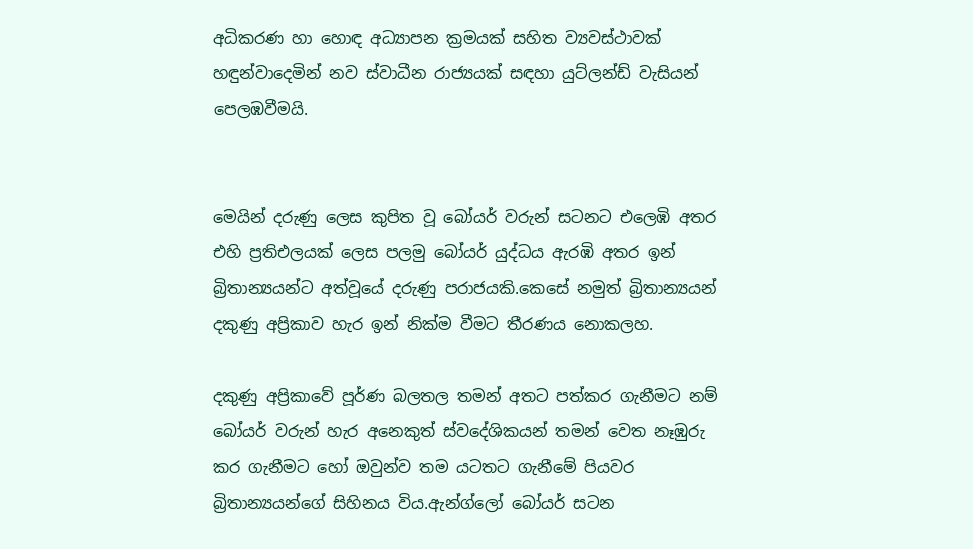අධිකරණ හා හොඳ අධ්‍යාපන ක්‍රමයක් සහිත ව්‍යවස්ථාවක් හඳුන්වාදෙමින් නව ස්වාධීන රාජ්‍යයක් සඳහා යුට්ලන්ඩ් වැසියන් පෙලඹවීමයි.


මෙයින් දරුණු ලෙස කුපිත වූ බෝයර් වරුන් සටනට එලෙඹි අතර එහි ප්‍රතිඑලයක් ලෙස පලමු බෝයර් යුද්ධය ඇරඹි අතර ඉන් බ්‍රිතාන්‍යයන්ට අත්වූයේ දරුණු පරාජයකි.කෙසේ නමුත් බ්‍රිතාන්‍යයන් දකුණු අප්‍රිකාව හැර ඉන් නික්ම වීමට තීරණය නොකලහ.

දකුණු අප්‍රිකාවේ පූර්ණ බලතල තමන් අතට පත්කර ගැනීමට නම් බෝයර් වරුන් හැර අනෙකුත් ස්වදේශිකයන් තමන් වෙත නෑඹුරු කර ගැනීමට හෝ ඔවුන්ව තම යටතට ගැනීමේ පියවර බ්‍රිතාන්‍යයන්ගේ සිහිනය විය.ඇන්ග්ලෝ බෝයර් සටන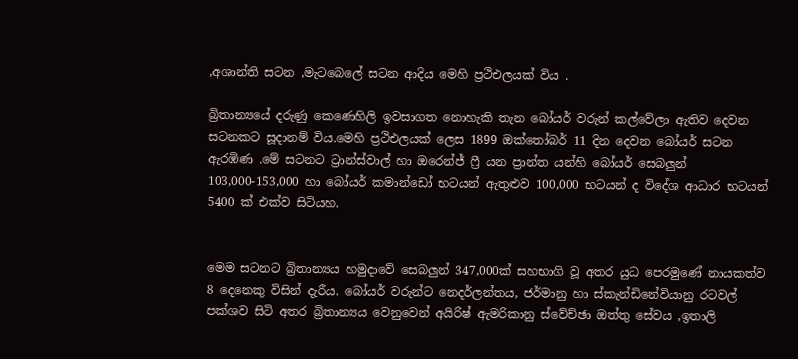,අශාන්ති සටන ,මැටබෙලේ සටන ආදිය මෙහි ප්‍රථිඑලයක් විය .

බ්‍රිතාන්‍යයේ දරුණු කෙණෙහිලි ඉවසාගත නොහැකි තැන බෝයර් වරුන් කල්වේලා ඇතිව දෙවන සටනකට සූදානම් විය.මෙහි ප්‍රථිඑලයක් ලෙස 1899 ඔක්තෝබර් 11 දින දෙවන බෝයර් සටන ඇරඹිණ .මේ සටනට ට්‍රාන්ස්වාල් හා ඔරෙන්ජ් ෆ්‍රී යන ප්‍රාන්ත යන්හි බෝයර් සෙබලුන් 103,000-153,000 හා බෝයර් කමාන්ඩෝ භටයන් ඇතුළුව 100,000 භටයන් ද විදේශ ආධාර භටයන් 5400 ක් එක්ව සිටියහ.


මෙම සටනට බ්‍රිතාන්‍යය හමුදාවේ සෙබලුන් 347,000ක් සහභාගි වූ අතර යුධ පෙරමුණේ නායකත්ව 8 දෙනෙකු විසින් දැරීය. බෝයර් වරුන්ට නෙදර්ලන්තය, ජර්මානු හා ස්කැන්ඩිනේවියානු රටවල් පක්ශව සිටි අතර බ්‍රිතාන්‍යය වෙනුවෙන් අයිරිෂ් ඇමරිකානු ස්වේච්ඡා ඔත්තු සේවය ,ඉතාලි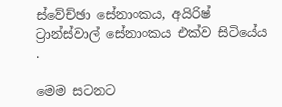ස්වේච්ඡා සේනාංකය, අයිරිෂ් ට්‍රාන්ස්වාල් සේනාංකය එක්ව සිටියේය .

මෙම සටනට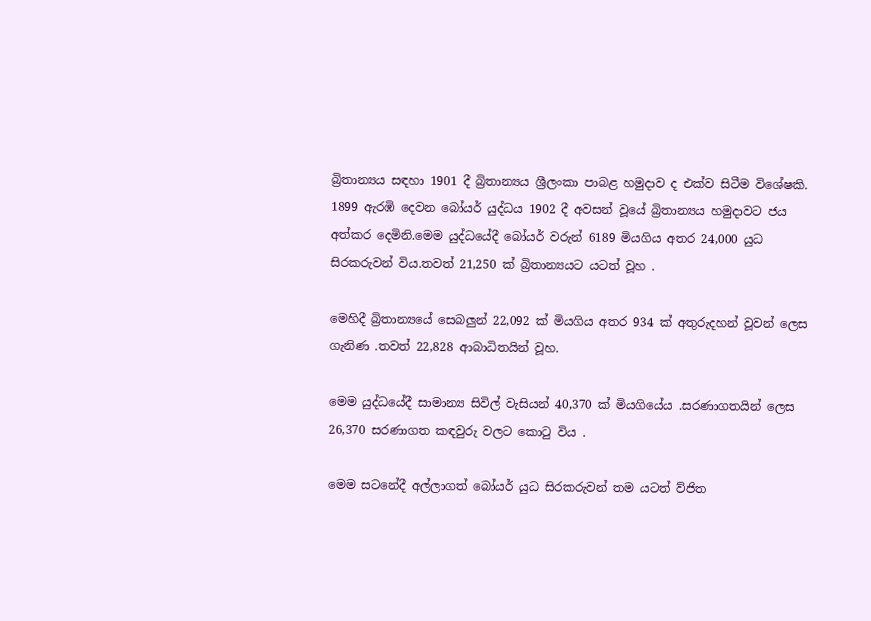බ්‍රිතාන්‍යය සඳහා 1901 දී බ්‍රිතාන්‍යය ශ්‍රීලංකා පාබළ හමුදාව ද එක්ව සිටීම විශේෂකි. 1899 ඇරඹි දෙවන බෝයර් යුද්ධය 1902 දී අවසන් වූයේ බ්‍රිතාන්‍යය හමුදාවට ජය අත්කර දෙමිනි.මෙම යුද්ධයේදී බෝයර් වරුන් 6189 මියගිය අතර 24,000 යුධ සිරකරුවන් විය.තවත් 21,250 ක් බ්‍රිතාන්‍යයට යටත් වූහ .

මෙහිදී බ්‍රිතාන්‍යයේ සෙබලුන් 22,092 ක් මියගිය අතර 934 ක් අතුරුදහන් වූවන් ලෙස ගැනිණ .තවත් 22,828 ආබාධිතයින් වූහ.

මෙම යුද්ධයේදී සාමාන්‍ය සිවිල් වැසියන් 40,370 ක් මියගියේය .සරණාගතයින් ලෙස 26,370 සරණාගත කඳවුරු වලට කොටු විය .

මෙම සටනේදී අල්ලාගත් බෝයර් යුධ සිරකරුවන් තම යටත් ව්ජිත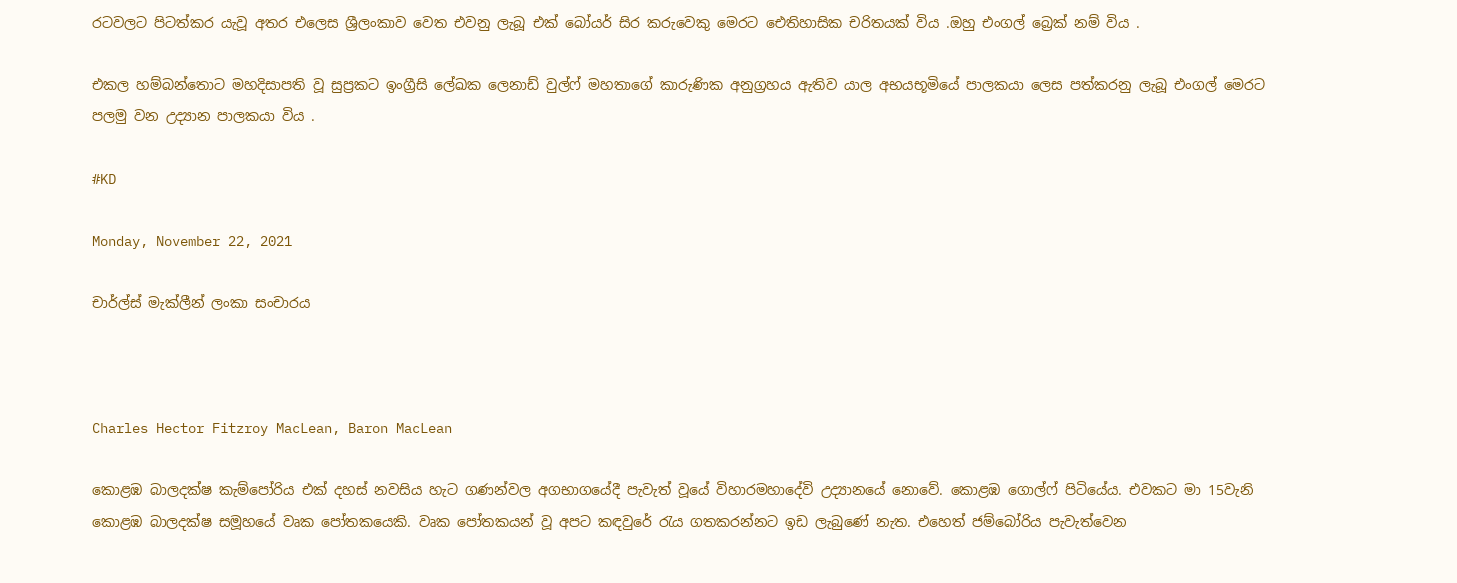රටවලට පිටත්කර යැවූ අතර එලෙස ශ්‍රීලංකාව වෙත එවනු ලැබූ එක් බෝයර් සිර කරුවෙකු මෙරට ඓතිහාසික චරිතයක් විය .ඔහු එංගල් බ්‍රෙක් නම් විය .

එකල හම්බන්තොට මහදිසාපති වූ සුප්‍රකට ඉංග්‍රීසි ලේඛක ලෙනාඩ් වුල්ෆ් මහතාගේ කාරුණික අනුග්‍රහය ඇතිව යාල අභයභූමියේ පාලකයා ලෙස පත්කරනු ලැබූ එංගල් මෙරට පලමු වන උද්‍යාන පාලකයා විය .

#KD

Monday, November 22, 2021

චාර්ල්ස් මැක්ලීන් ලංකා සංචාරය



Charles Hector Fitzroy MacLean, Baron MacLean

කොළඹ බාලදක්ෂ කැම්පෝරිය එක් දහස් නවසිය හැට ගණන්වල අගභාගයේදී පැවැත් වූයේ විහාරමහාදේවි උද්‍යානයේ නොවේ. කොළඹ ගොල්ෆ් පිටියේය. එවකට මා 15වැනි කොළඹ බාලදක්ෂ සමූහයේ වෘක පෝතකයෙකි. වෘක පෝතකයන් වූ අපට කඳවුරේ රැය ගතකරන්නට ඉඩ ලැබුණේ නැත. එහෙත් ජම්බෝරිය පැවැත්වෙන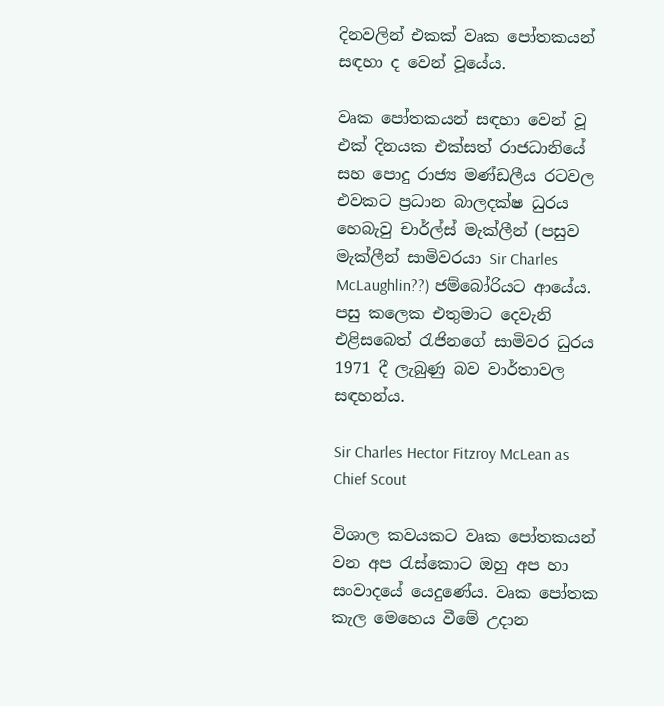දිනවලින් එකක් වෘක පෝතකයන් සඳහා ද වෙන් වූයේය.

වෘක පෝතකයන් සඳහා වෙන් වූ එක් දිනයක එක්සත් රාජධානියේ සහ පොදු රාජ්‍ය මණ්ඩලීය රටවල එවකට ප්‍රධාන බාලදක්ෂ ධුරය හෙබැවු චාර්ල්ස් මැක්ලීන් (පසුව මැක්ලීන් සාමිවරයා Sir Charles McLaughlin??) ජම්බෝරියට ආයේය. පසු කලෙක එතුමාට දෙවැනි එළිසබෙත් රැජිනගේ සාමිවර ධුරය 1971 දී ලැබුණු බව වාර්තාවල සඳහන්ය.

Sir Charles Hector Fitzroy McLean as Chief Scout

විශාල කවයකට වෘක පෝතකයන් වන අප රැස්කොට ඔහු අප හා සංවාදයේ යෙදුණේය. වෘක පෝතක කැල මෙහෙය වීමේ උදාන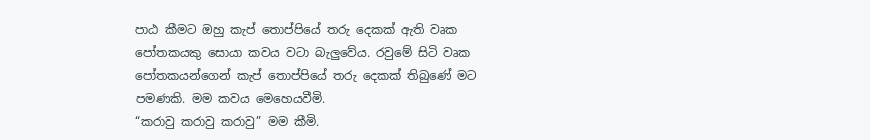පාඨ කීමට ඔහු කැප් තොප්පියේ තරු දෙකක් ඇති වෘක පෝතකයකු සොයා කවය වටා බැලුවේය. රවුමේ සිටි වෘක පෝතකයන්ගෙන් කැප් තොප්පියේ තරු දෙකක් තිබුණේ මට පමණකි. මම කවය මෙහෙයවීමි.
“කරාවු කරාවු කරාවු” මම කීමි.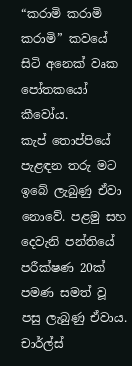“කරාමි කරාමි කරාමි” කවයේ සිටි අනෙක් වෘක පෝතකයෝ කීවෝය.
කැප් තොප්පියේ පැළඳන තරු මට ඉබේ ලැබුණු ඒවා නොවේ. පළමු සහ දෙවැනි පන්තියේ පරීක්ෂණ 20ක් පමණ සමත් වූ පසු ලැබුණු ඒවාය. චාර්ල්ස්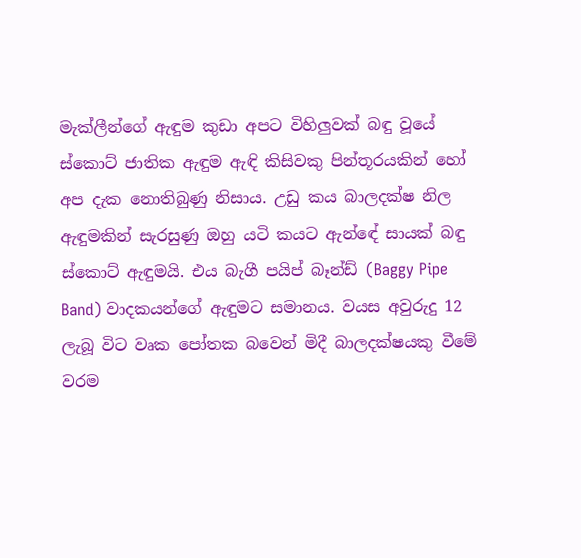මැක්ලීන්ගේ ඇඳුම කුඩා අපට විහිලුවක් බඳු වූයේ ස්කොට් ජාතික ඇඳුම ඇඳි කිසිවකු පින්තූරයකින් හෝ අප දැක නොතිබුණු නිසාය. උඩු කය බාලදක්ෂ නිල ඇඳුමකින් සැරසුණු ඔහු යටි කයට ඇන්ඳේ සායක් බඳු ස්කොට් ඇඳුමයි. එය බැගී පයිප් බෑන්ඩ් (Baggy Pipe Band) වාදකයන්ගේ ඇඳුමට සමානය. වයස අවුරුදු 12 ලැබූ විට වෘක පෝතක බවෙන් මිදී බාලදක්ෂයකු වීමේ වරම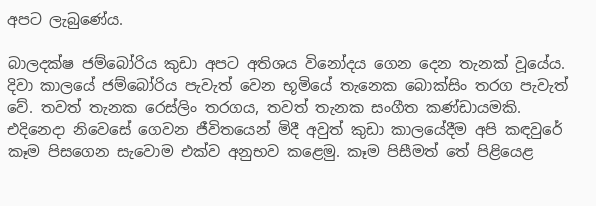අපට ලැබුණේය.

බාලදක්ෂ ජම්බෝරිය කුඩා අපට අතිශය විනෝදය ගෙන දෙන තැනක් වූයේය. දිවා කාලයේ ජම්බෝරිය පැවැත් වෙන භූමියේ තැනෙක බොක්සිං තරග පැවැත් වේ. තවත් තැනක රෙස්ලිං තරගය, තවත් තැනක සංගීත කණ්ඩායමකි. එදිනෙදා නිවෙසේ ගෙවන ජීවිතයෙන් මිදී අවුත් කුඩා කාලයේදීම අපි කඳවුරේ කෑම පිසගෙන සැවොම එක්ව අනුභව කළෙමු. කෑම පිසීමත් තේ පිළියෙළ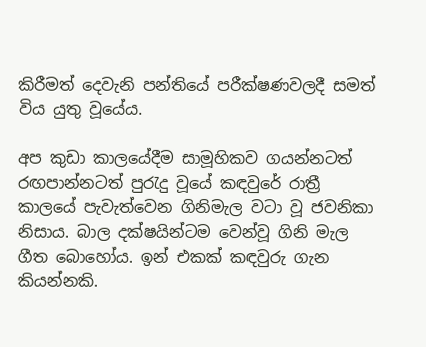කිරීමත් දෙවැනි පන්තියේ පරීක්ෂණවලදී සමත් විය යුතු වූයේය.

අප කුඩා කාලයේදීම සාමූහිකව ගයන්නටත් රඟපාන්නටත් පුරැදු වූයේ කඳවුරේ රාත්‍රී කාලයේ පැවැත්වෙන ගිනිමැල වටා වූ ජවනිකා නිසාය. බාල දක්ෂයින්ටම වෙන්වූ ගිනි මැල ගීත බොහෝය. ඉන් එකක් කඳවුරු ගැන කියන්නකි.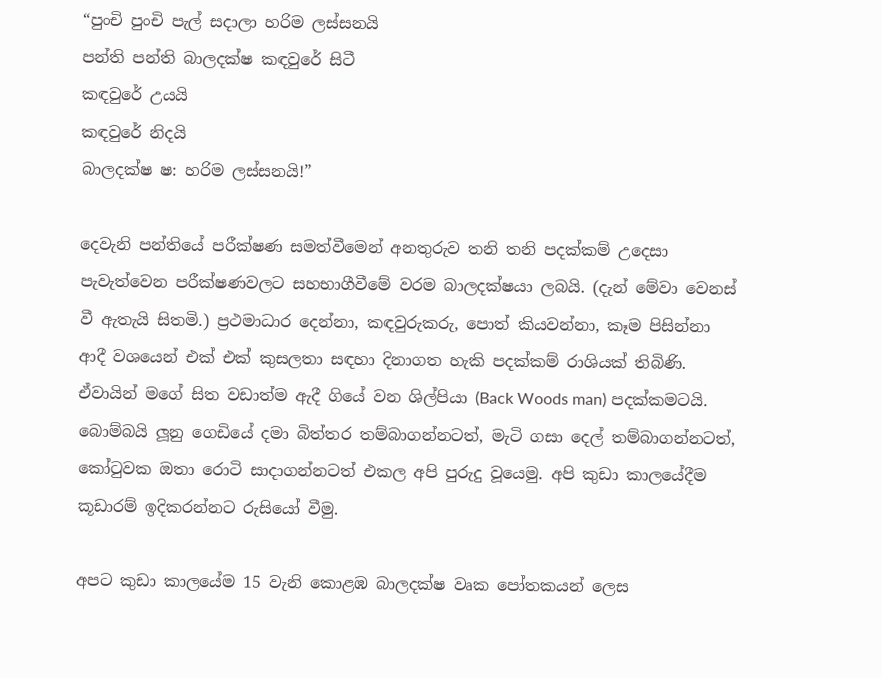“පුංචි පුංචි පැල් සදාලා හරිම ලස්සනයි
පන්ති පන්ති බාලදක්ෂ කඳවුරේ සිටී
කඳවුරේ උයයි
කඳවුරේ නිදයි
බාලදක්ෂ ෂ: හරිම ලස්සනයි!”

දෙවැනි පන්තියේ පරීක්ෂණ සමත්වීමෙන් අනතුරුව තනි තනි පදක්කම් උදෙසා පැවැත්වෙන පරීක්ෂණවලට සහභාගීවීමේ වරම බාලදක්ෂයා ලබයි. (දැන් මේවා වෙනස් වී ඇතැයි සිතමි.) ප්‍රථමාධාර දෙන්නා, කඳවුරුකරු, පොත් කියවන්නා, කෑම පිසින්නා ආදී වශයෙන් එක් එක් කුසලතා සඳහා දිනාගත හැකි පදක්කම් රාශියක් තිබිණි. ඒවායින් මගේ සිත වඩාත්ම ඇදී ගියේ වන ශිල්පියා (Back Woods man) පදක්කමටයි. බොම්බයි ලූනු ගෙඩියේ දමා බිත්තර තම්බාගන්නටත්, මැටි ගසා දෙල් තම්බාගන්නටත්, කෝටුවක ඔතා රොටි සාදාගන්නටත් එකල අපි පුරුදු වූයෙමු. අපි කුඩා කාලයේදීම කූඩාරම් ඉදිකරන්නට රුසියෝ වීමු.

අපට කුඩා කාලයේම 15 වැනි කොළඹ බාලදක්ෂ වෘක පෝතකයන් ලෙස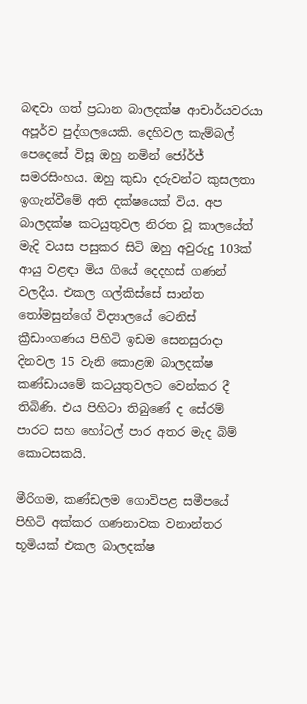බඳවා ගත් ප්‍රධාන බාලදක්ෂ ආචාර්යවරයා අපූර්ව පුද්ගලයෙකි. දෙහිවල කැම්බල් පෙදෙසේ විසූ ඔහු නමින් ජෝර්ජ් සමරසිංහය. ඔහු කුඩා දරුවන්ට කුසලතා ඉගැන්වීමේ අති දක්ෂයෙක් විය. අප බාලදක්ෂ කටයුතුවල නිරත වූ කාලයේත් මැදි වයස පසුකර සිටි ඔහු අවුරුදු 103ක් ආයු වළඳා මිය ගියේ දෙදහස් ගණන් වලදීය. එකල ගල්කිස්සේ සාන්ත තෝමසුන්ගේ විද්‍යාලයේ ටෙනිස් ක්‍රීඩාංගණය පිහිටි ඉඩම සෙනසුරාදා දිනවල 15 වැනි කොළඹ බාලදක්ෂ කණ්ඩායමේ කටයුතුවලට වෙන්කර දී තිබිණි. එය පිහිටා තිබුණේ ද සේරම් පාරට සහ හෝටල් පාර අතර මැද බිම් කොටසකයි.

මීරිගම, කණ්ඩලම ගොවිපළ සමීපයේ පිහිටි අක්කර ගණනාවක වනාන්තර භූමියක් එකල බාලදක්ෂ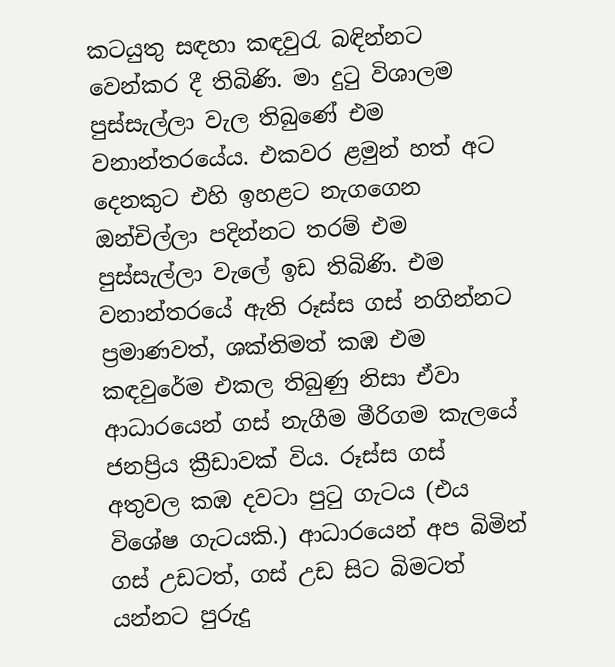කටයුතු සඳහා කඳවුරැ බඳින්නට වෙන්කර දී තිබිණි. මා දුටු විශාලම පුස්සැල්ලා වැල තිබුණේ එම වනාන්තරයේය. එකවර ළමුන් හත් අට දෙනකුට එහි ඉහළට නැගගෙන ඔන්චිල්ලා පදින්නට තරම් එම පුස්සැල්ලා වැලේ ඉඩ තිබිණි. එම වනාන්තරයේ ඇති රූස්ස ගස් නගින්නට ප්‍රමාණවත්, ශක්තිමත් කඹ එම කඳවුරේම එකල තිබුණු නිසා ඒවා ආධාරයෙන් ගස් නැගීම මීරිගම කැලයේ ජනප්‍රිය ක්‍රීඩාවක් විය. රූස්ස ගස් අතුවල කඹ දවටා පුටු ගැටය (එය විශේෂ ගැටයකි.) ආධාරයෙන් අප බිමින් ගස් උඩටත්, ගස් උඩ සිට බිමටත් යන්නට පුරුදු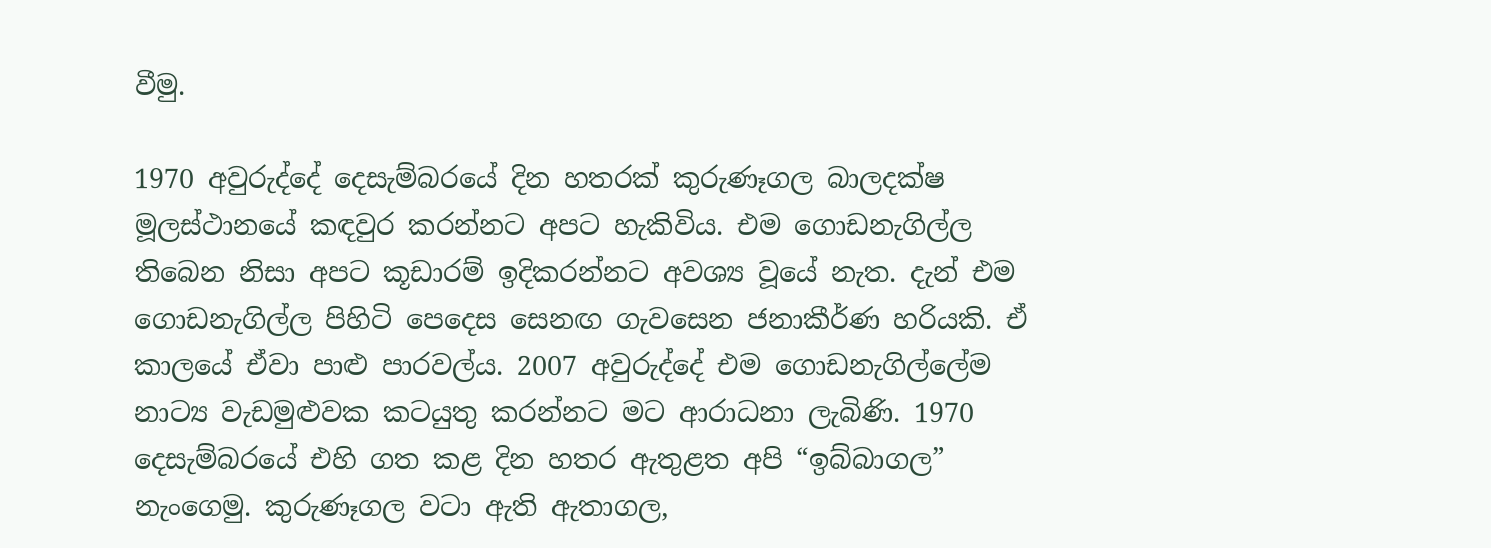වීමු.

1970 අවුරුද්දේ දෙසැම්බරයේ දින හතරක් කුරුණෑගල බාලදක්ෂ මූලස්ථානයේ කඳවුර කරන්නට අපට හැකිවිය. එම ගොඩනැගිල්ල තිබෙන නිසා අපට කූඩාරම් ඉදිකරන්නට අවශ්‍ය වූයේ නැත. දැන් එම ගොඩනැගිල්ල පිහිටි පෙදෙස සෙනඟ ගැවසෙන ජනාකීර්ණ හරියකි. ඒ කාලයේ ඒවා පාළු පාරවල්ය. 2007 අවුරුද්දේ එම ගොඩනැගිල්ලේම නාට්‍ය වැඩමුළුවක කටයුතු කරන්නට මට ආරාධනා ලැබිණි. 1970 දෙසැම්බරයේ එහි ගත කළ දින හතර ඇතුළත අපි “ඉබ්බාගල” නැංගෙමු. කුරුණෑගල වටා ඇති ඇතාගල,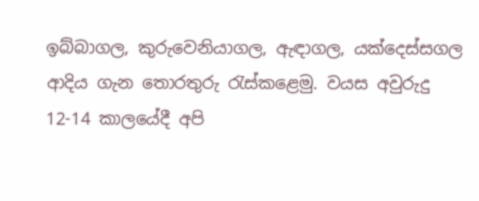ඉබ්බාගල, කුරුවෙනියාගල, ඇඳාගල, යක්දෙස්සගල ආදිය ගැන තොරතුරු රැස්කළෙමු. වයස අවුරුදු 12-14 කාලයේදී අපි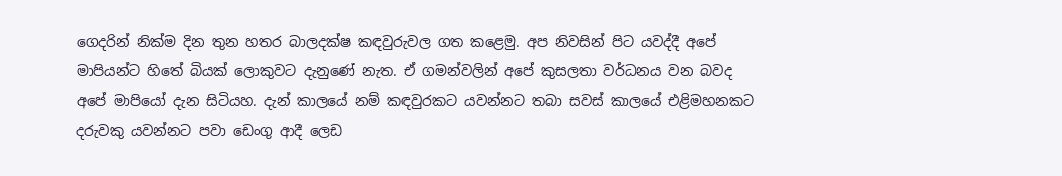ගෙදරින් නික්ම දින තුන හතර බාලදක්ෂ කඳවුරුවල ගත කළෙමු. අප නිවසින් පිට යවද්දී අපේ මාපියන්ට හිතේ බියක් ලොකුවට දැනුණේ නැත. ඒ ගමන්වලින් අපේ කුසලතා වර්ධනය වන බවද අපේ මාපියෝ දැන සිටියහ. දැන් කාලයේ නම් කඳවුරකට යවන්නට තබා සවස් කාලයේ එළිමහනකට දරුවකු යවන්නට පවා ඩෙංගු ආදී ලෙඩ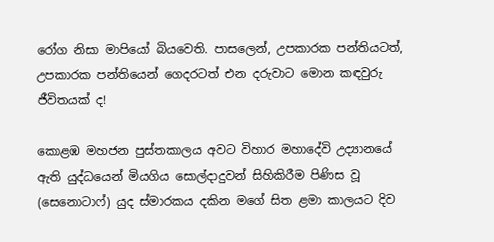රෝග නිසා මාපියෝ බියවෙති. පාසලෙන්, උපකාරක පන්තියටත්, උපකාරක පන්තියෙන් ගෙදරටත් එන දරුවාට මොන කඳවුරු ජීවිතයක් ද!

කොළඹ මහජන පුස්තකාලය අවට විහාර මහාදේවි උද්‍යානයේ ඇති යුද්ධයෙන් මියගිය සොල්දාදුවන් සිහිකිරීම පිණිස වූ (සෙනොටාෆ්) යුද ස්මාරකය දකින මගේ සිත ළමා කාලයට දිව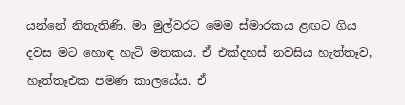යන්නේ නිතැතිණි. මා මුල්වරට මෙම ස්මාරකය ළඟට ගිය දවස මට හොඳ හැටි මතකය. ඒ එක්දහස් නවසිය හැත්තෑව, හෑත්තෑඑක පමණ කාලයේය. ඒ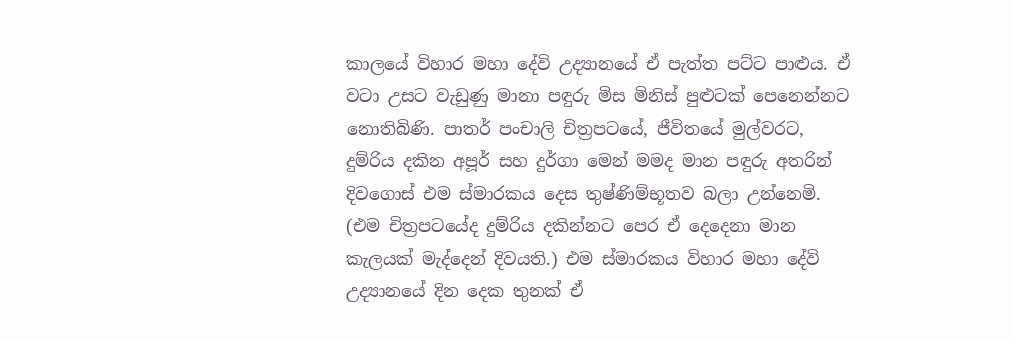කාලයේ විහාර මහා දේවි උද්‍යානයේ ඒ පැත්ත පට්ට පාළුය. ඒ වටා උසට වැඩුණු මානා පඳුරු මිස මිනිස් පුළුටක් පෙනෙන්නට නොතිබිණි. පාතර් පංචාලි චිත්‍රපටයේ, ජීවිතයේ මුල්වරට, දුම්රිය දකින අපූර් සහ දුර්ගා මෙන් මමද මාන පඳුරු අතරින් දිවගොස් එම ස්මාරකය දෙස තුෂ්ණිම්භූතව බලා උන්නෙමි. (එම චිත්‍රපටයේද දුම්රිය දකින්නට පෙර ඒ දෙදෙනා මාන කැලයක් මැද්දෙන් දිවයති.) එම ස්මාරකය විහාර මහා දේවි උද්‍යානයේ දින දෙක තුනක් ඒ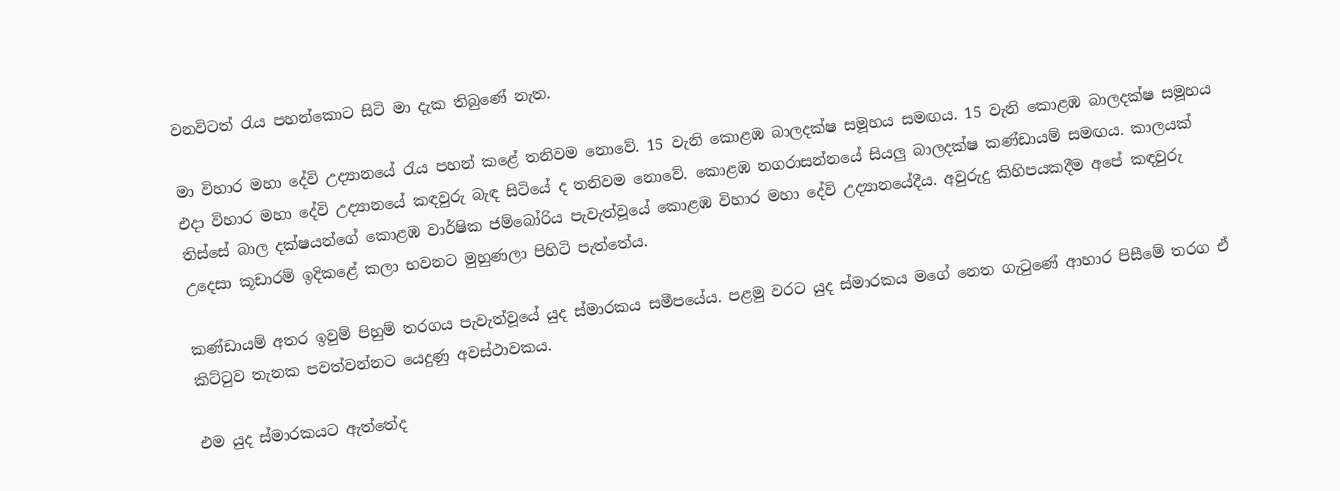වනවිටත් රැය පහන්කොට සිටි මා දැක තිබුණේ නැත.

මා විහාර මහා දේවි උද්‍යානයේ රැය පහන් කළේ තනිවම නොවේ. 15 වැනි කොළඹ බාලදක්ෂ සමූහය සමඟය. 15 වැනි කොළඹ බාලදක්ෂ සමූහය එදා විහාර මහා දේවි උද්‍යානයේ කඳවුරු බැඳ සිටියේ ද තනිවම නොවේ. කොළඹ නගරාසන්නයේ සියලු බාලදක්ෂ කණ්ඩායම් සමඟය. කාලයක් තිස්සේ බාල දක්ෂයන්ගේ කොළඹ වාර්ෂික ජම්බෝරිය පැවැත්වූයේ කොළඹ විහාර මහා දේවි උද්‍යානයේදීය. අවුරුදු කිහිපයකදීම අපේ කඳවුරු උදෙසා කූඩාරම් ඉදිකළේ කලා භවනට මුහුණලා පිහිටි පැත්තේය.

කණ්ඩායම් අතර ඉවුම් පිහුම් තරගය පැවැත්වූයේ යුද ස්මාරකය සමීපයේය. පළමු වරට යුද ස්මාරකය මගේ නෙත ගැටුණේ ආහාර පිසීමේ තරග ඒ කිට්ටුව තැනක පවත්වන්නට යෙදුණු අවස්ථාවකය.

එම යුද ස්මාරකයට ඇත්තේද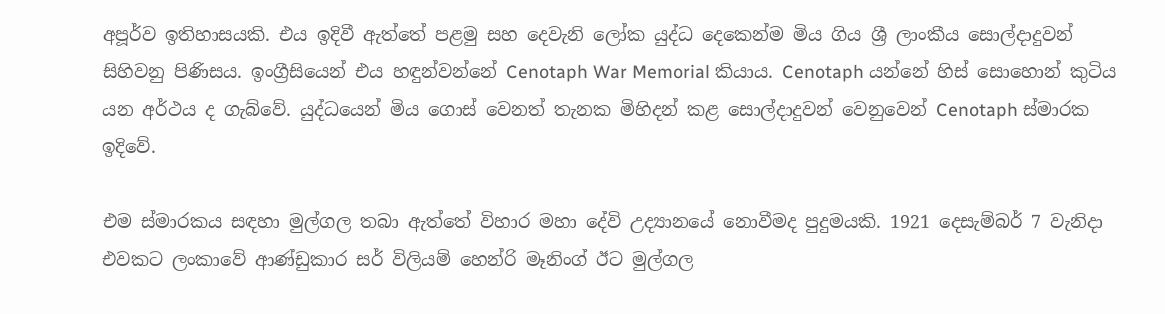අපූර්ව ඉතිහාසයකි. එය ඉදිවී ඇත්තේ පළමු සහ දෙවැනි ලෝක යුද්ධ දෙකෙන්ම මිය ගිය ශ්‍රී ලාංකීය සොල්දාදුවන් සිහිවනු පිණිසය. ඉංග්‍රීසියෙන් එය හඳුන්වන්නේ Cenotaph War Memorial කියාය. Cenotaph යන්නේ හිස් සොහොන් කුටිය යන අර්ථය ද ගැබ්වේ. යුද්ධයෙන් මිය ගොස් වෙනත් තැනක මිහිදන් කළ සොල්දාදුවන් වෙනුවෙන් Cenotaph ස්මාරක ඉදිවේ.

එම ස්මාරකය සඳහා මුල්ගල තබා ඇත්තේ විහාර මහා දේවි උද්‍යානයේ නොවීමද පුදුමයකි. 1921 දෙසැම්බර් 7 වැනිදා එවකට ලංකාවේ ආණ්ඩුකාර සර් විලියම් හෙන්රි මෑනිංග් ඊට මුල්ගල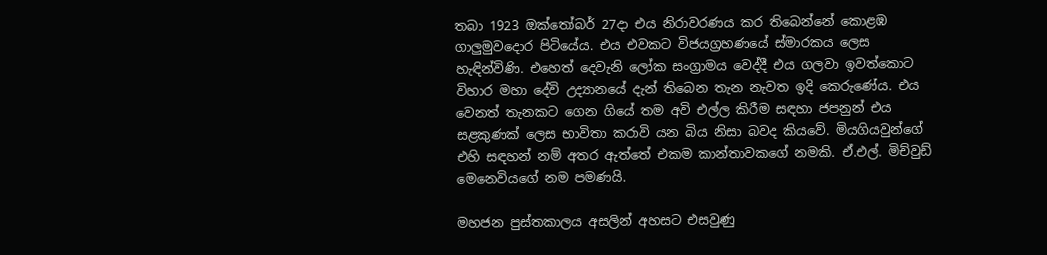තබා 1923 ඔක්තෝබර් 27දා එය නිරාවරණය කර තිබෙන්නේ කොළඹ ගාලුමුවදොර පිටියේය. එය එවකට විජයග්‍රහණයේ ස්මාරකය ලෙස හැඳින්විණි. එහෙත් දෙවැනි ලෝක සංග්‍රාමය වෙද්දී එය ගලවා ඉවත්කොට විහාර මහා දේවි උද්‍යානයේ දැන් තිබෙන තැන නැවත ඉදි කෙරුණේය. එය වෙනත් තැනකට ගෙන ගියේ තම අවි එල්ල කිරීම සඳහා ජපනුන් එය සළකුණක් ලෙස භාවිතා කරාවි යන බිය නිසා බවද කියවේ. මියගියවුන්ගේ එහි සඳහන් නම් අතර ඇත්තේ එකම කාන්තාවකගේ නමකි. ඒ.එල්. මිච්වුඩ් මෙනෙවියගේ නම පමණයි.

මහජන පුස්තකාලය අසලින් අහසට එසවුණු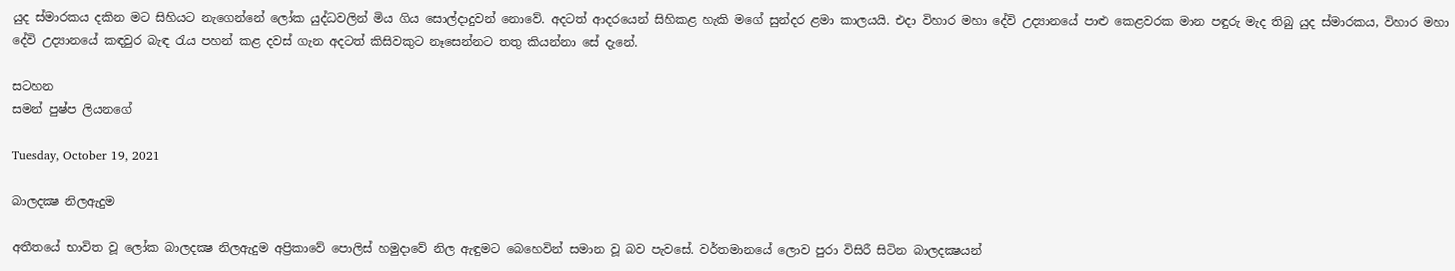යුද ස්මාරකය දකින මට සිහියට නැගෙන්නේ ලෝක යුද්ධවලින් මිය ගිය සොල්දාදුවන් නොවේ. අදටත් ආදරයෙන් සිහිකළ හැකි මගේ සුන්දර ළමා කාලයයි. එදා විහාර මහා දේවි උද්‍යානයේ පාළු කෙළවරක මාන පඳුරු මැද තිබු යුද ස්මාරකය, විහාර මහා දේවි උද්‍යානයේ කඳවුර බැඳ රැය පහන් කළ දවස් ගැන අදටත් කිසිවකුට නෑසෙන්නට තතු කියන්නා සේ දැනේ.

සටහන
සමන් පුෂ්ප ලියනගේ

Tuesday, October 19, 2021

බාලදක්‍ෂ නිලඇදුම

අතීතයේ භාවිත වූ ලෝක බාලදක්‍ෂ නිලඇදුම අප්‍රිකාවේ පොලිස් හමුදාවේ නිල ඇඳුමට බෙහෙවින් සමාන වූ බව පැවසේ. වර්තමානයේ ලොව පුරා විසිරී සිටින බාලදක්‍ෂයන්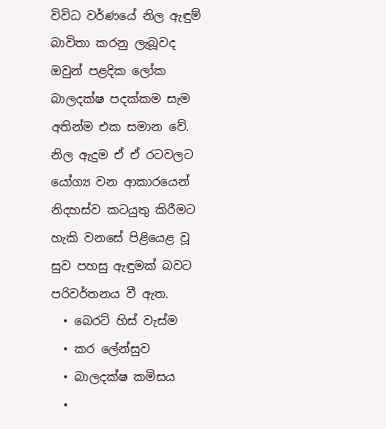විවිධ වර්ණයේ නිල ඇඳුම් බාවිතා කරනු ලැබූවද ඔවුන් පළදික ලෝක බාලදක්ෂ පදක්කම සැම අතින්ම එක සමාන වේ. නිල ඇදුම ඒ ඒ රටවලට යෝග්‍ය වන ආකාරයෙන් නිදහස්ව කටයුතු කිරීමට හැකි වනසේ පිළියෙළ වූ සුව පහසු ඇඳුමක් බවට පරිවර්තනය වී ඇත.
  • බෙරට් හිස් වැස්ම
  • කර ‍‍‍‍ලේන්සුව
  • බාලදක්ෂ කමිසය
  •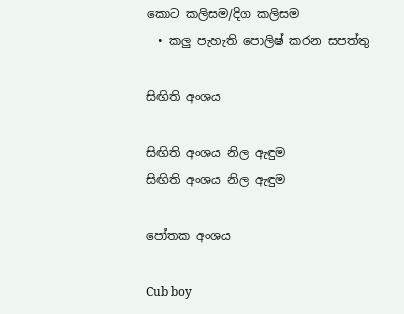කොට කලිසම/දිග කලිසම
  • කලු පැහැති පොලිෂ් කරන සපත්තු

සිඟිති අංශය

සිඟිති අංශය නිල ඇඳුම
සිඟිති අංශය නිල ඇඳුම

පෝතක අංශය

Cub boy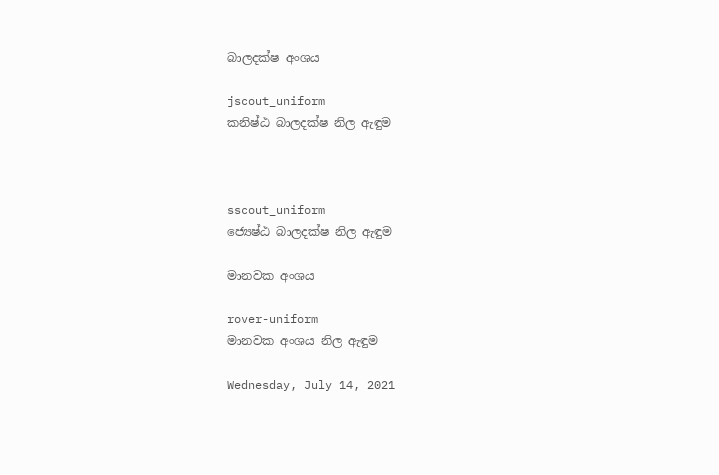බාලදක්ෂ අංශය

jscout_uniform
කනිෂ්ඨ බාලදක්ෂ නිල ඇඳුම



sscout_uniform
ජ්‍යෙෂ්ඨ බාලදක්ෂ නිල ඇඳුම

මානවක අංශය

rover-uniform
මානවක අංශය නිල ඇඳුම

Wednesday, July 14, 2021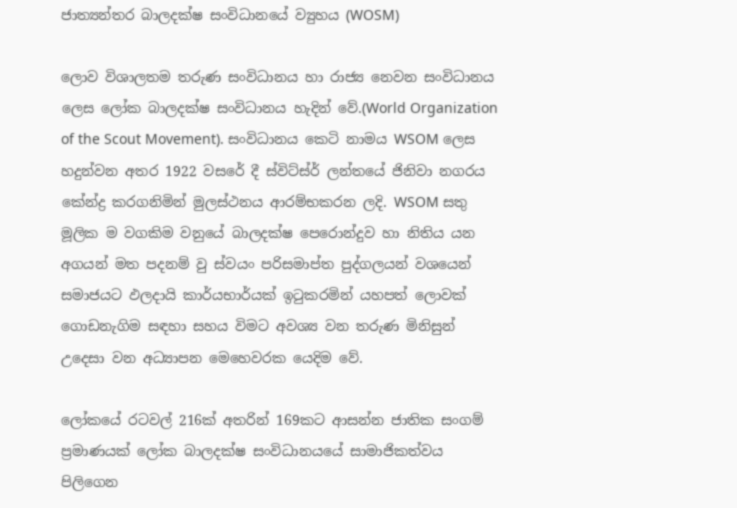ජාත්‍යන්තර බාලදක්ෂ සංවිධානයේ ව්‍යුහය (WOSM)

ලොව විශාලතම තරුණ සංවිධානය හා රාජ්‍ය නෙවන සංවිධානය ලෙස ලෝක බාලදක්ෂ සංවිධානය හැදින් වේ.(World Organization of the Scout Movement). සංවිධානය කෙටි නාමය WSOM ලෙස හදුන්වන අතර 1922 වසරේ දී ස්විට්ස්ර් ලන්තයේ ජිනිවා නගරය කේන්ද්‍ර කරගනිමින් මුලස්ථනය ආරම්භකරන ලදි. WSOM සතු මූලික ම වගකිම වනුයේ බාලදක්ෂ පෙරොන්දුව හා නිතිය යන අගයන් මත පදනම් වු ස්වයං පරිසමාප්ත පුද්ගලයන් වශයෙන් සමාජයට ඵලදායි කාර්යභාර්යක් ඉටුකරමින් යහපත් ලොවක් ගොඩනැගිම සඳහා සහය විමට අවශ්‍ය වන තරුණ මිනිසුන් උදෙසා වන අධ්‍යාපන මෙහෙවරක යෙදිම වේ.

ලෝකයේ රටවල් 216ක් අතරින් 169කට ආසන්න ජාතික සංගම් ප්‍රමාණයක් ලෝක බාලදක්ෂ සංවිධානයයේ සාමාජිකත්වය පිලිගෙන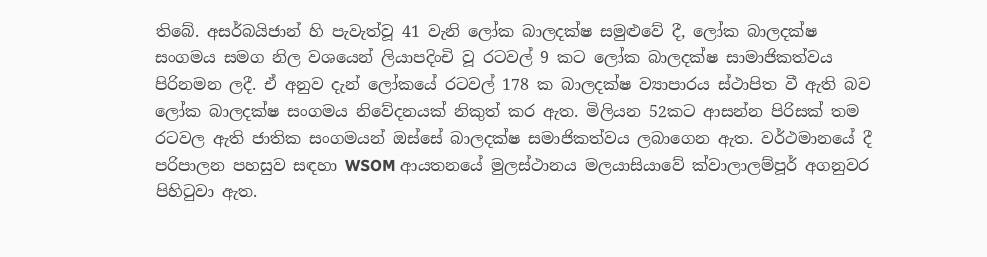තිබේ. අසර්බයිජාන් හි පැවැත්වූ 41 වැනි ලෝක බාලදක්ෂ සමුළුවේ දී, ලෝක බාලදක්ෂ සංගමය සමග නිල වශයෙන් ලියාපදිංචි වූ රටවල් 9 කට ලෝක බාලදක්ෂ සාමාජිකත්වය පිරිනමන ලදී. ඒ අනුව දැන් ලෝකයේ රටවල් 178 ක බාලදක්ෂ ව්‍යාපාරය ස්ථාපිත වී ඇති බව ලෝක බාලදක්ෂ සංගමය නිවේදනයක් නිකුත් කර ඇත. මිලියන 52කට ආසන්න පිරිසක් තම රටවල ඇති ජාතික සංගමයන් ඔස්සේ බාලදක්ෂ සමාජිකත්වය ලබාගෙන ඇත. වර්ථමානයේ දී පරිපාලන පහසුව සඳහා WSOM ආයතනයේ මුලස්ථානය මලයාසියාවේ ක්වාලාලම්පූර් අගනුවර පිහිටුවා ඇත.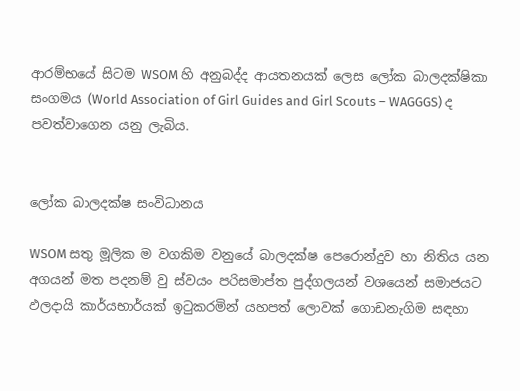ආරම්භයේ සිටම WSOM හි අනුබද්ද ආයතනයක් ලෙස ලෝක බාලදක්ෂිකා සංගමය (World Association of Girl Guides and Girl Scouts – WAGGGS) ද පවත්වාගෙන යනු ලැබිය.


ලෝක බාලදක්ෂ සංවිධානය

WSOM සතු මූලික ම වගකිම වනුයේ බාලදක්ෂ පෙරොන්දුව හා නිතිය යන අගයන් මත පදනම් වු ස්වයං පරිසමාප්ත පුද්ගලයන් වශයෙන් සමාජයට ඵලදායි කාර්යභාර්යක් ඉටුකරමින් යහපත් ලොවක් ගොඩනැගිම සඳහා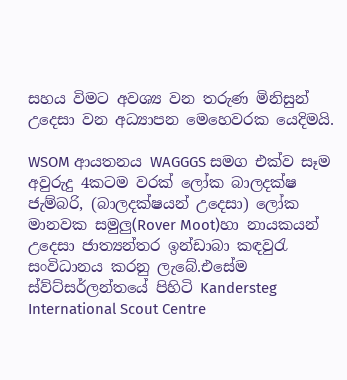සහය විමට අවශ්‍ය වන තරුණ මිනිසුන් උදෙසා වන අධ්‍යාපන මෙහෙවරක යෙදිමයි.

WSOM ආයතනය WAGGGS සමග එක්ව සෑම අවුරුදු 4කටම වරක් ලෝක බාලදක්ෂ ජැම්බරි, (බාලදක්ෂයන් උදෙසා) ලෝක මානවක සමුලු(Rover Moot)හා නායකයන් උදෙසා ජාත්‍යන්තර ඉන්ඩාබා කඳවුරැ සංවිධානය කරනු ලැබේ.එසේම ස්ව්ට්සර්ලන්තයේ පිහිටි Kandersteg International Scout Centre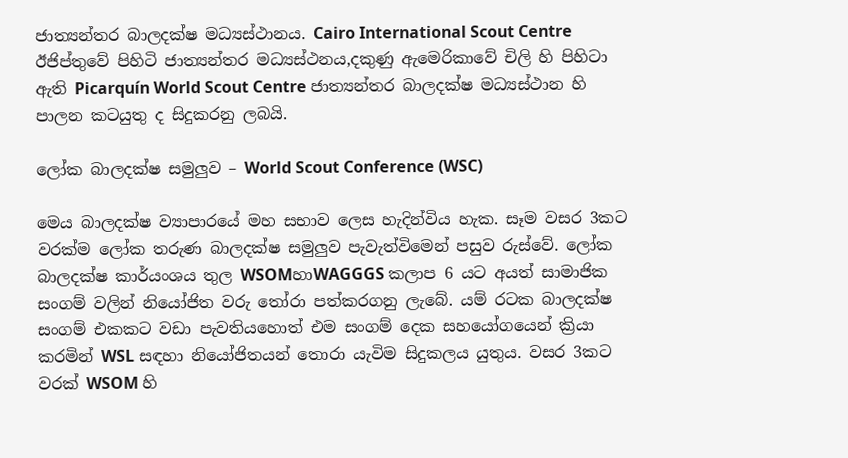ජාත්‍යන්තර බාලදක්ෂ මධ්‍යස්ථානය. Cairo International Scout Centre ඊජිප්තුවේ පිහිටි ජාත්‍යන්තර මධ්‍යස්ථනය,දකුණු ඇමෙරිකාවේ චිලි හි පිහිටා ඇති Picarquín World Scout Centre ජාත්‍යන්තර බාලදක්ෂ මධ්‍යස්ථාන හි පාලන කටයුතු ද සිදුකරනු ලබයි.

ලෝක බාලදක්ෂ සමුලුව – World Scout Conference (WSC)

මෙය බාලදක්ෂ ව්‍යාපාරයේ මහ සභාව ලෙස හැදින්විය හැක. සෑම වසර 3කට වරක්ම ලෝක තරුණ බාලදක්ෂ සමුලුව පැවැත්විමෙන් පසුව රුස්වේ. ලෝක බාලදක්ෂ කාර්යංශය තුල WSOMහාWAGGGS කලාප 6 යට අයත් සාමාජික සංගම් වලින් නි‍යෝජිත වරු තෝරා පත්කරගනු ලැබේ. යම් රටක බාලදක්ෂ සංගම් එකකට වඩා පැවතියහොත් එම සංගම් දෙක සහයෝගයෙන් ක්‍රියා කරමින් WSL සඳහා නියෝජිතයන් තොරා යැවිම සිදුකලය යුතුය. වසර 3කට වරක් WSOM හි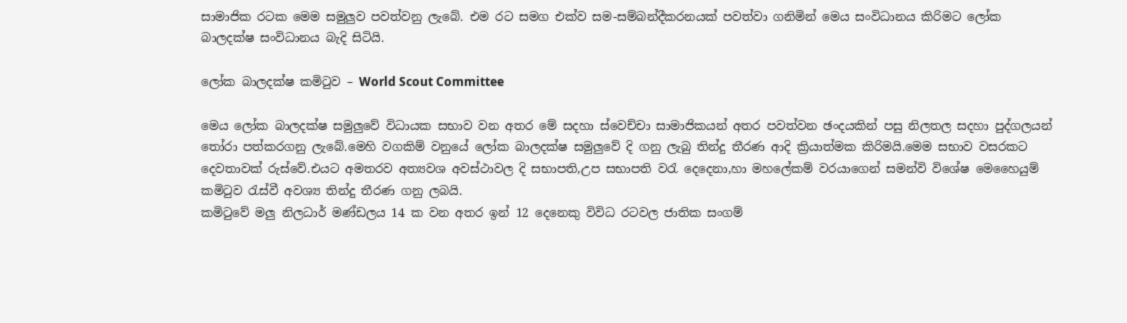සාමාජික රටක මෙම සමුලුව පවත්වනු ලැබේ. එම රට සමග එක්ව සම-සම්බන්දීකරනයක් පවත්වා ගනිමින් මෙය සංවිධානය කිරිමට ලෝක බාලදක්ෂ සංවිධානය බැදි සිටියි.

ලෝක බාලදක්ෂ කමිටුව – World Scout Committee

මෙය ලෝක බාලදක්ෂ සමුලුවේ විධායක සභාව වන අතර මේ සදහා ස්වෙච්චා සාමාජිකයන් අතර පවත්වන ඡංදයකින් පසු නිලතල සදහා පුද්ගලයන් තෝරා පත්කරගනු ලැබේ.මෙහි වගකිම් වනුයේ ලෝක බාලදක්ෂ සමුලුවේ දි ගනු ලැබු තින්දු තීරණ ආදි ක්‍රියාත්මක කිරිමයි.මෙම සභාව වසරකට දෙවතාවක් රුස්වේ.එයට අමතරව අත්‍යවශ අවස්ථාවල දි සභාපති,උප සභාපති වරැ දෙදෙනා,හා මහලේකම් වරයාගෙන් සමන්වි විශේෂ මෙහෛයුම් කමිටුව රැස්වී අවශ්‍ය තින්දු තීරණ ගනු ලබයි.
කමිටුවේ මලු නිලධාර් මණ්ඩලය 14 ක වන අතර ඉන් 12 දෙනෙකු විවිධ රටවල ජාතික සංගම්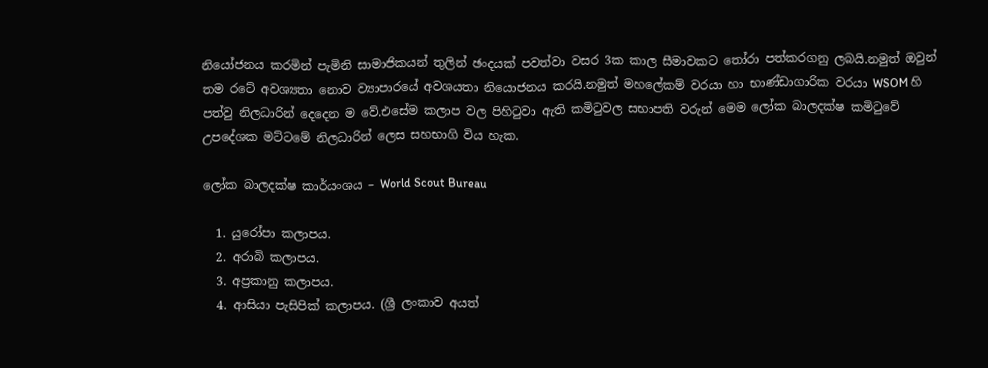නියෝජනය කරමින් පැමිනි සාමාජිකයන් තුලින් ඡංදයක් පවත්වා වසර 3ක කාල සීමාවකට තෝරා පත්කරගනු ලබයි.නමුත් ඔවුන් තම රටේ අවශ්‍යතා නොව ව්‍යාපාරයේ අවශයතා නියොජනය කරයි.නමුත් මහලේකම් වරයා හා භාණ්ඩාගාරික වරයා WSOM හි පත්වු නිලධාරින් දෙදෙන ම වේ.එසේම කලාප වල පිහිටුවා ඇති කමිටුවල සභාපති වරුන් මෙම ලෝක බාලදක්ෂ කමිටුවේ උපදේශක මට්ටමේ නිලධාරින් ලෙස සහභාගි විය හැක.

ලෝක බාලදක්ෂ කාර්යංශය – World Scout Bureau

  1. යුරෝපා කලාපය.
  2. අරාබි කලාපය.
  3. අප්‍රකානු කලාපය.
  4. ආසියා පැසිපික් කලාපය. (ශ්‍රී ලංකාව අයත්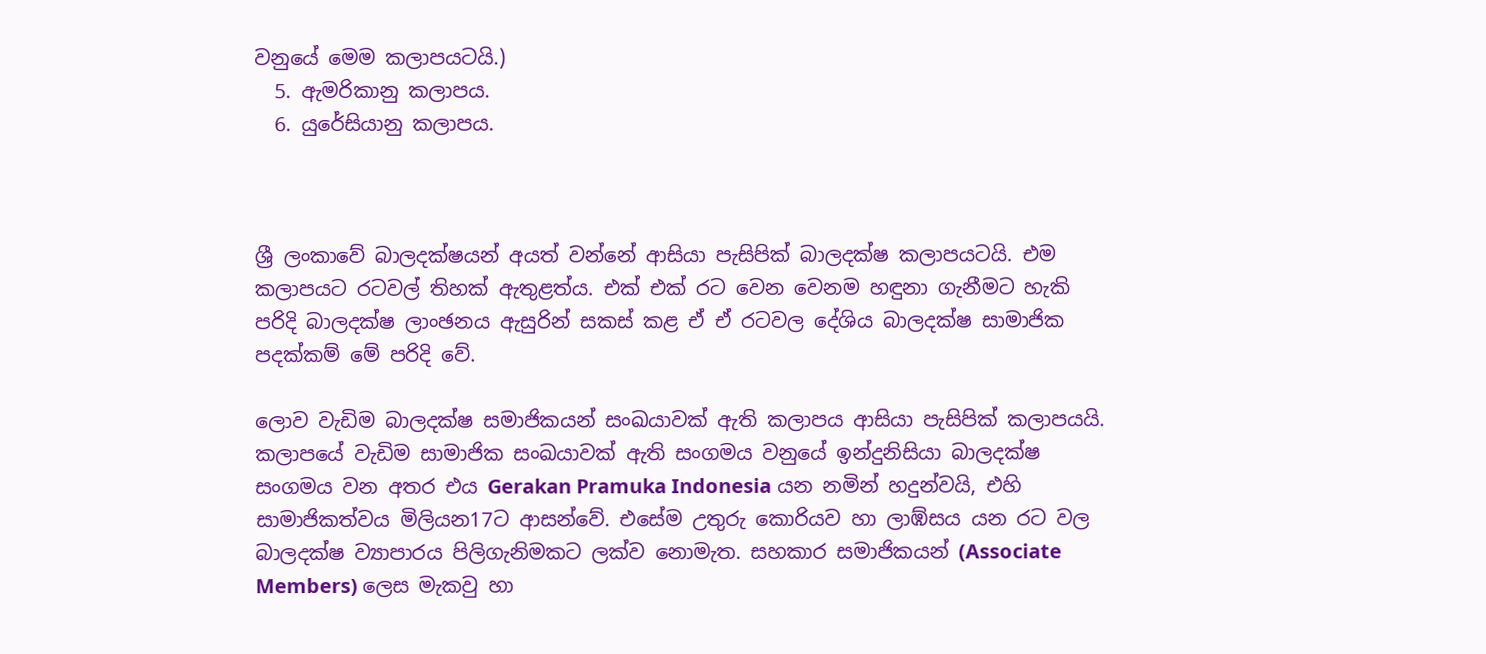වනුයේ මෙම කලාපයටයි.)
  5. ඇමරිකානු කලාපය.
  6. යුරේසියානු කලාපය.



ශ්‍රී ලංකාවේ බාලදක්ෂයන් අයත් වන්නේ ආසියා පැසිපික් බාලදක්ෂ කලාපයටයි. එම කලාපයට රටවල් තිහක් ඇතුළත්ය. එක් එක් රට වෙන වෙනම හඳුනා ගැනීමට හැකි පරිදි බාලදක්ෂ ලාංඡනය ඇසුරින් සකස් කළ ඒ ඒ රටවල දේශිය බාලදක්ෂ සාමාජික පදක්කම් මේ පරිදි වේ.

ලොව වැඩිම බාලදක්ෂ සමාජිකයන් සංඛයාවක් ඇති කලාපය ආසියා පැසිපික් කලාපයයි. කලාපයේ වැඩිම සාමාජික සංඛයාවක් ඇති සංගමය වනුයේ ඉන්දුනිසියා බාලදක්ෂ සංගමය වන අතර එය Gerakan Pramuka Indonesia යන නමින් හදුන්වයි, එහි සාමාජිකත්වය මිලියන17ට ආසන්වේ. එසේම උතුරු කොරියව හා ලාඹ්සය යන රට වල බාලදක්ෂ ව්‍යාපාරය පිලිගැනිමකට ලක්ව නොමැත. සහකාර සමාජිකයන් (Associate Members) ලෙස මැකවු හා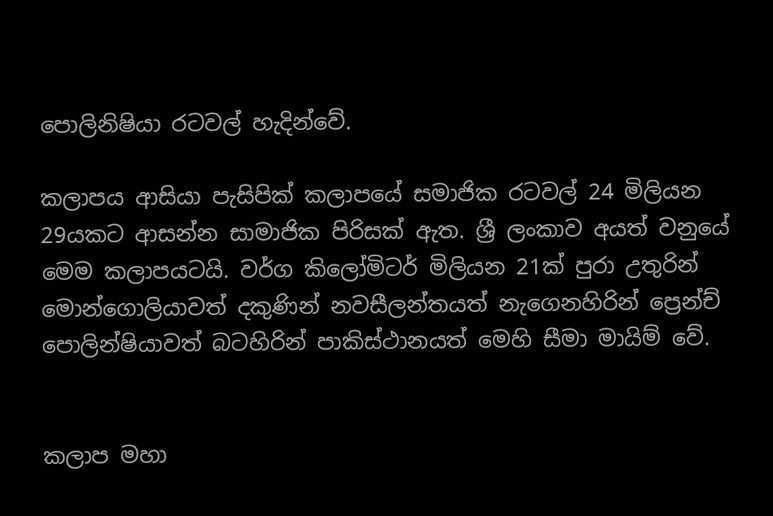පොලිනිෂියා රටවල් හැදින්වේ.

කලාපය ආසියා පැසිපික් කලාපයේ සමාජික රටවල් 24 මිලියන 29යකට ආසන්න සාමාජික පිරිසක් ඇත. ශ්‍රී ලංකාව අයත් වනුයේ මෙම කලාපයටයි. වර්ග කිලෝමිටර් මිලියන 21ක් පුරා උතුරින් මොන්ගොලියාවත් දකුණින් නවසීලන්තයත් නැගෙනහිරින් ප්‍රෙන්ච් පොලින්ෂියාවත් බටහිරින් පාකිස්ථානයත් මෙහි සීමා මායිම් වේ.


කලාප මහා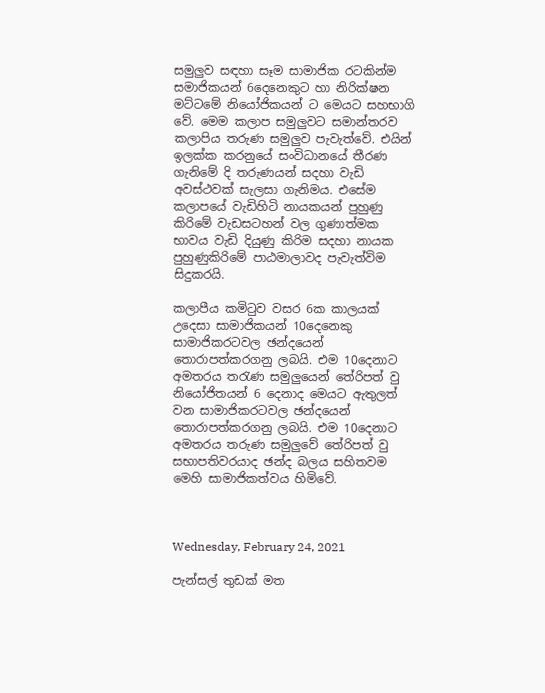සමුලුව සඳහා සෑම සාමාජික රටකින්ම සමාජිකයන් 6දෙනෙකුට හා නිරික්ෂන මට්ටමේ නියෝජිකයන් ට මෙයට සහභාගි වේ. මෙම කලාප සමුලුවට සමාන්තරව කලාපිය තරුණ සමුලුව පැවැත්වේ. එයින් ඉලක්ක කරනුයේ සංවිධානයේ තීරණ ගැනිමේ දි තරුණයන් සදහා වැඩි අවස්ථවක් සැලසා ගැනිමය. එසේම කලාපයේ වැඩිහිටි නායකයන් පුහුණු කිරිමේ වැඩසටහන් වල ගුණාත්මක භාවය වැඩි දියුණු කිරිම සදහා නායක පුහුණුකිරිමේ පාඨමාලාවද පැවැත්විම සිදුකරයි.

කලාපීය කමිටුව වසර 6ක කාලයක් උදෙසා සාමාජිකයන් 10දෙනෙකු සාමාජිකරටවල ඡන්දයෙන් තොරාපත්කරගනු ලබයි. එම 10දෙනාට අමතරය තරැණ සමුලුයෙන් තේරිපත් වු නියෝජිතයන් 6 දෙනාද මෙයට ඇතුලත් වන සාමාජිකරටවල ඡන්දයෙන් තොරාපත්කරගනු ලබයි. එම 10දෙනාට අමතරය තරුණ සමුලුවේ තේරිපත් වු සභාපතිවරයාද ඡන්ද බලය සහිතවම මෙහි සාමාජිකත්වය හිමිවේ.



Wednesday, February 24, 2021

පැන්සල් තුඩක් මත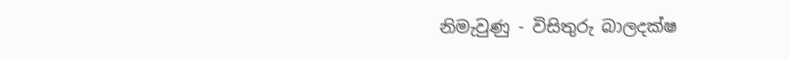නිමැවුණු - විසිතුරු බාලදක්ෂ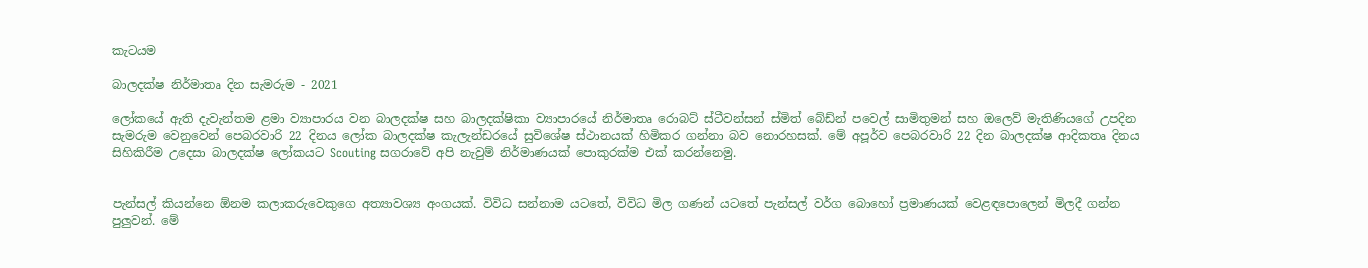කැටයම

බාලදක්ෂ නිර්මාතෘ දින සැමරුම - 2021

ලෝකයේ ඇති දැවැන්තම ළමා ව්‍යාපාරය වන බාලදක්ෂ සහ බාලදක්ෂිකා ව්‍යාපාරයේ නිර්මාතෘ රොබට් ස්ටීවන්සන් ස්මිත් බේඩ්න් පවෙල් සාමිතුමන් සහ ඔලෙව් මැතිණියගේ උපදින සැමරුම වෙනුවෙන් පෙබරවාරි 22 දිනය ලෝක බාලදක්ෂ කැලැන්ඩරයේ සුවිශේෂ ස්ථානයක් හිමිකර ගන්නා බව නොරහසක්. මේ අපූර්ව පෙබරවාරි 22 දින බාලදක්ෂ ආදිකතෘ දිනය සිහිකිරීම උදෙසා බාලදක්ෂ ලෝකයට Scouting සගරාවේ අපි නැවුම් නිර්මාණයක් පොකුරක්ම එක් කරන්නෙමු.


පැන්සල් කියන්නෙ ඕනම කලාකරුවෙකුගෙ අත්‍යාවශ්‍ය අංගයක්. විවිධ සන්නාම යටතේ, විවිධ මිල ගණන් යටතේ පැන්සල් වර්ග බොහෝ ප්‍රමාණයක් වෙළඳපොලෙන් මිලදී ගන්න පුලුවන්. මේ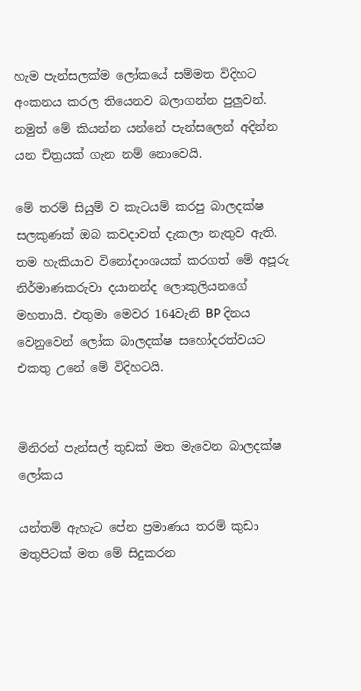හැම පැන්සලක්ම ලෝකයේ සම්මත විදිහට අංකනය කරල තියෙනව බලාගන්න පුලුවන්. නමුත් මේ කියන්න යන්නේ පැන්සලෙන් අදින්න යන චිත්‍රයක් ගැන නම් නොවෙයි.

මේ තරම් සියුම් ව කැටයම් කරපු බාලදක්ෂ සලකුණක් ඔබ කවදාවත් දැකලා නැතුව ඇති. තම හැකියාව විනෝදාංශයක් කරගත් මේ අපූරු නිර්මාණකරුවා දයානන්ද ලොකුලියනගේ මහතායි. එතුමා මෙවර 164වැනි BP දිනය වෙනුවෙන් ලෝක බාලදක්ෂ සහෝදරත්වයට එකතු උනේ මේ විදිහටයි.


මිනිරන් පැන්සල් තුඩක් මත මැවෙන බාලදක්ෂ ලෝකය

යන්තම් ඇහැට පේන ප්‍රමාණය තරම් කුඩා මතුපිටක් මත මේ සිදුකරන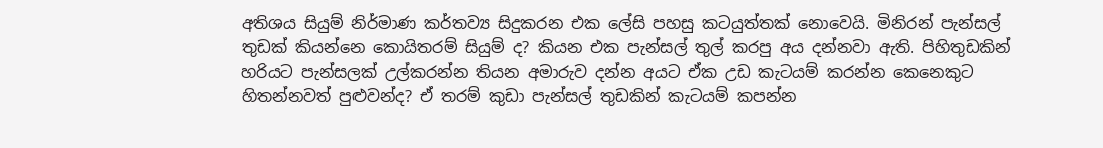අතිශය සියුම් නිර්මාණ කර්තව්‍ය සිදුකරන එක ලේසි පහසු කටයුත්තක් නොවෙයි. මිනිරන් පැන්සල් තුඩක් කියන්නෙ කොයිතරම් සියුම් ද? කියන එක පැන්සල් තුල් කරපු අය දන්නවා ඇති. පිහිතුඩකින් හරියට පැන්සලක් උල්කරන්න තියන අමාරුව දන්න අයට ඒක උඩ කැටයම් කරන්න කෙනෙකුට හිතන්නවත් පුළුවන්ද? ඒ තරම් කුඩා පැන්සල් තුඩකින් කැටයම් කපන්න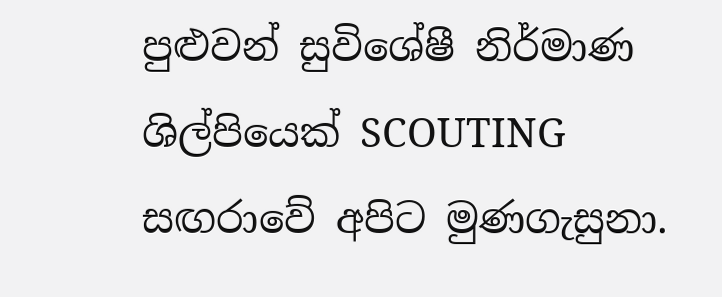පුළුවන් සුවිශේෂී නිර්මාණ ශිල්පියෙක් SCOUTING සඟරාවේ අපිට මුණගැසුනා.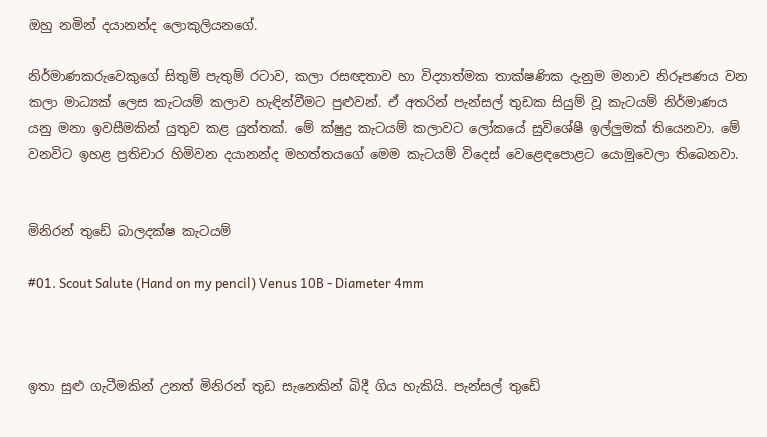ඔහු නමින් දයානන්ද ලොකුලියනගේ.

නිර්මාණකරුවෙකුගේ සිතුම් පැතුම් රටාව, කලා රසඥතාව හා විද්‍යාත්මක තාක්ෂණික දැනුම මනාව නිරූපණය වන කලා මාධ්‍යක් ලෙස කැටයම් කලාව හැඳින්වීමට පුළුවන්. ඒ අතරින් පැන්සල් තුඩක සියුම් වූ කැටයම් නිර්මාණය යනු මනා ඉවසීමකින් යුතුව කළ යුත්තක්. මේ ක්ෂුද්‍ර කැටයම් කලාවට ලෝකයේ සුවිශේෂී ඉල්ලුමක් තියෙනවා. මේ වනවිට ඉහළ ප්‍රතිචාර හිමිවන දයානන්ද මහත්තයගේ මෙම කැටයම් විදෙස් වෙළෙඳපොළට යොමුවෙලා තිබෙනවා.


මිනිරන් තුඩේ බාලදක්ෂ කැටයම්

#01. Scout Salute (Hand on my pencil) Venus 10B - Diameter 4mm



ඉතා සුළු ගැටීමකින් උනත් මිනිරන් තුඩ සැනෙකින් බිදී ගිය හැකියි. පැන්සල් තුඩේ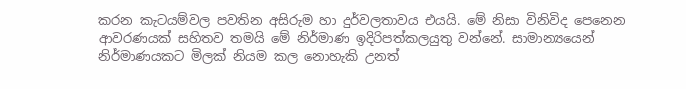කරන කැටයම්වල පවතින අසිරුම හා දුර්වලතාවය එයයි. මේ නිසා විනිවිද පෙනෙන ආවරණයක් සහිතව තමයි මේ නිර්මා‍ණ ඉදිරිපත්කලයුතු වන්නේ. සාමාන්‍යයෙන් නිර්මාණයකට මිලක් නියම කල නොහැකි උනත්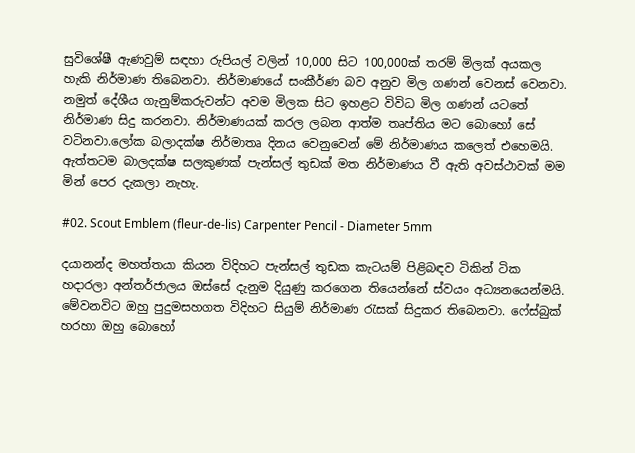සුවිශේෂී ඇණවුම් සඳහා රුපියල් වලින් 10,000 සිට 100,000ක් තරම් මිලක් අයකල හැකි නිර්මාණ තිබෙනවා. නිර්මාණයේ සංකීර්ණ බව අනුව මිල ගණන් වෙනස් වෙනවා. නමුත් දේශීය ගැනුම්කරුවන්ට අවම මිලක සිට ඉහළට විවි‍ධ මිල ගණන් යටතේ නිර්මාණ සිදු කරනවා. නිර්මාණයක් කරල ලබන ආත්ම තෘප්තිය මට බොහෝ සේ වටිනවා.ලෝක බලාදක්ෂ නිර්මාතෘ දිනය වෙනුවෙන් මේ නිර්මාණය කලෙත් එහෙමයි. ඇත්තටම බාලදක්ෂ සලකුණක් පැන්සල් තුඩක් මත නිර්මාණය වී ඇති අවස්ථාවක් මම මින් පෙර දැකලා නැහැ.

#02. Scout Emblem (fleur-de-lis) Carpenter Pencil - Diameter 5mm

දයානන්ද මහත්තයා කියන විදිහට පැන්සල් තුඩක කැටයම් පිළිබඳව ටිකින් ටික හදාරලා අන්තර්ජාලය ඔස්සේ දැනුම දියුණු කරගෙන තියෙන්නේ ස්වයං අධ්‍යනයෙන්මයි. මේවනවිට ඔහු පුදුමසහගත විදිහට සියුම් නිර්මාණ රැසක් සිදුකර තිබෙනවා. ෆේස්බුක් හරහා ඔහු බොහෝ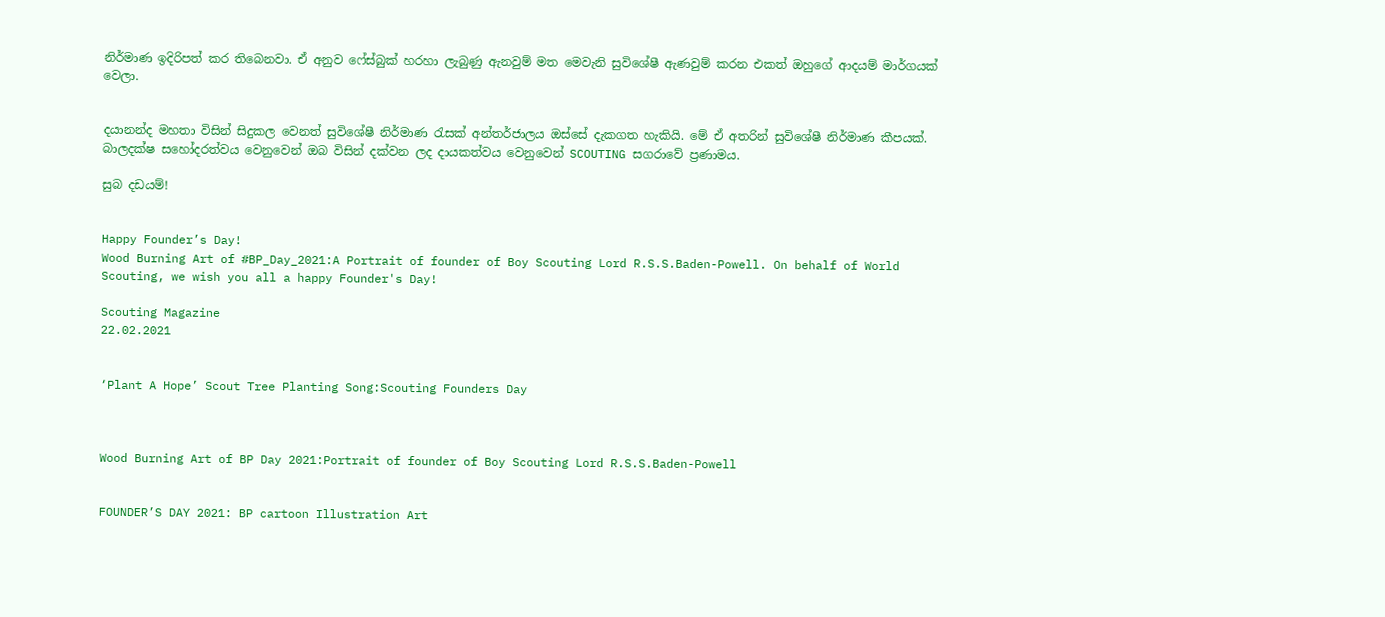නිර්මාණ ඉදිරිපත් කර තිබෙනවා. ඒ අනුව ෆේස්බුක් හරහා ලැබුණු ඇනවුම් මත මෙවැනි සුවිශේෂී ඇණවුම් කරන එකත් ඔහුගේ ආදයම් මාර්ගයක් වෙලා.


දයානන්ද මහතා විසින් සිදුකල වෙනත් සුවිශේෂී නිර්මාණ රැසක් අන්තර්ජාලය ඔස්සේ දැකගත හැකියි. මේ ඒ අතරින් සුවිශේෂී නිර්මාණ කීපයක්. බාලදක්ෂ සහෝදරත්වය වෙනුවෙන් ඔබ විසින් දක්වන ලද දායකත්වය වෙනුවෙන් SCOUTING සගරාවේ ප්‍රණාමය.

සුබ දඩයම්!


Happy Founder’s Day!
Wood Burning Art of #BP_Day_2021:A Portrait of founder of Boy Scouting Lord R.S.S.Baden-Powell. On behalf of World Scouting, we wish you all a happy Founder's Day!

Scouting Magazine
22.02.2021


‘Plant A Hope’ Scout Tree Planting Song:Scouting Founders Day



Wood Burning Art of BP Day 2021:Portrait of founder of Boy Scouting Lord R.S.S.Baden-Powell


FOUNDER’S DAY 2021: BP cartoon Illustration Art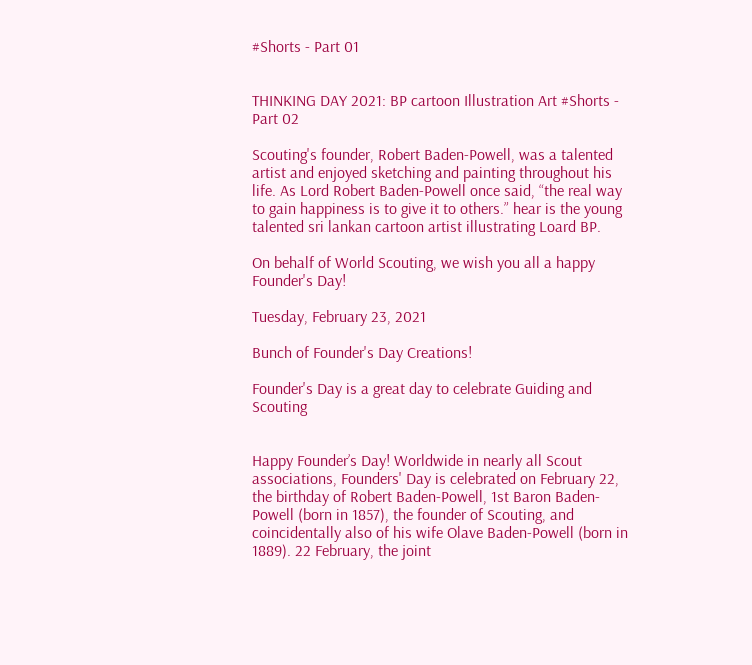#Shorts - Part 01


THINKING DAY 2021: BP cartoon Illustration Art #Shorts - Part 02

Scouting's founder, Robert Baden-Powell, was a talented artist and enjoyed sketching and painting throughout his life. As Lord Robert Baden-Powell once said, “the real way to gain happiness is to give it to others.” hear is the young talented sri lankan cartoon artist illustrating Loard BP.

On behalf of World Scouting, we wish you all a happy Founder's Day!

Tuesday, February 23, 2021

Bunch of Founder's Day Creations!

Founder's Day is a great day to celebrate Guiding and Scouting


Happy Founder’s Day! Worldwide in nearly all Scout associations, Founders' Day is celebrated on February 22, the birthday of Robert Baden-Powell, 1st Baron Baden-Powell (born in 1857), the founder of Scouting, and coincidentally also of his wife Olave Baden-Powell (born in 1889). 22 February, the joint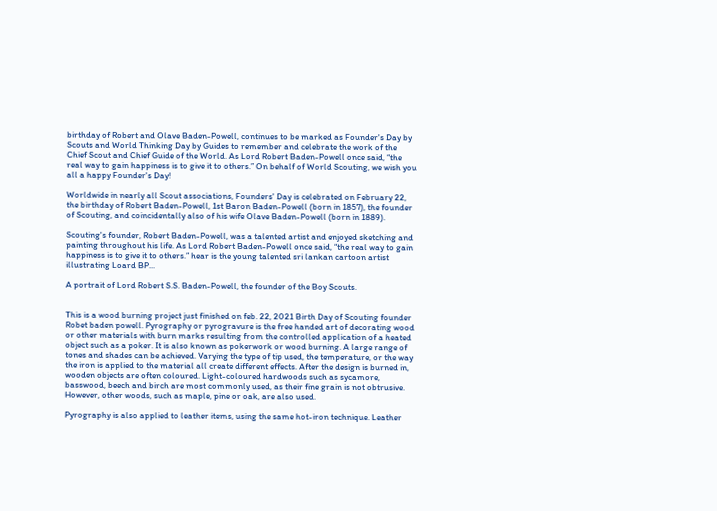birthday of Robert and Olave Baden-Powell, continues to be marked as Founder's Day by Scouts and World Thinking Day by Guides to remember and celebrate the work of the Chief Scout and Chief Guide of the World. As Lord Robert Baden-Powell once said, “the real way to gain happiness is to give it to others.” On behalf of World Scouting, we wish you all a happy Founder's Day!

Worldwide in nearly all Scout associations, Founders' Day is celebrated on February 22, the birthday of Robert Baden-Powell, 1st Baron Baden-Powell (born in 1857), the founder of Scouting, and coincidentally also of his wife Olave Baden-Powell (born in 1889).

Scouting's founder, Robert Baden-Powell, was a talented artist and enjoyed sketching and painting throughout his life. As Lord Robert Baden-Powell once said, “the real way to gain happiness is to give it to others.” hear is the young talented sri lankan cartoon artist illustrating Loard BP...

A portrait of Lord Robert S.S. Baden-Powell, the founder of the Boy Scouts.


This is a wood burning project just finished on feb. 22, 2021 Birth Day of Scouting founder Robet baden powell. Pyrography or pyrogravure is the free handed art of decorating wood or other materials with burn marks resulting from the controlled application of a heated object such as a poker. It is also known as pokerwork or wood burning. A large range of tones and shades can be achieved. Varying the type of tip used, the temperature, or the way the iron is applied to the material all create different effects. After the design is burned in, wooden objects are often coloured. Light-coloured hardwoods such as sycamore, basswood, beech and birch are most commonly used, as their fine grain is not obtrusive. However, other woods, such as maple, pine or oak, are also used.

Pyrography is also applied to leather items, using the same hot-iron technique. Leather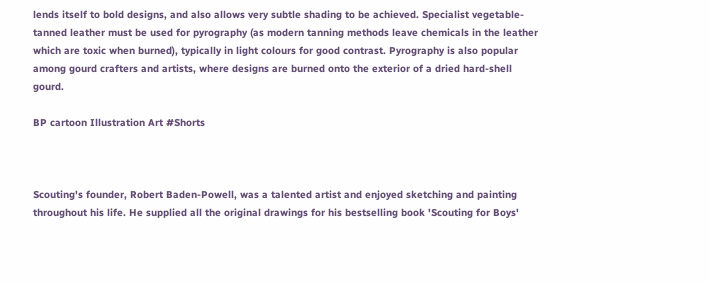lends itself to bold designs, and also allows very subtle shading to be achieved. Specialist vegetable-tanned leather must be used for pyrography (as modern tanning methods leave chemicals in the leather which are toxic when burned), typically in light colours for good contrast. Pyrography is also popular among gourd crafters and artists, where designs are burned onto the exterior of a dried hard-shell gourd.

BP cartoon Illustration Art #Shorts



Scouting's founder, Robert Baden-Powell, was a talented artist and enjoyed sketching and painting throughout his life. He supplied all the original drawings for his bestselling book 'Scouting for Boys'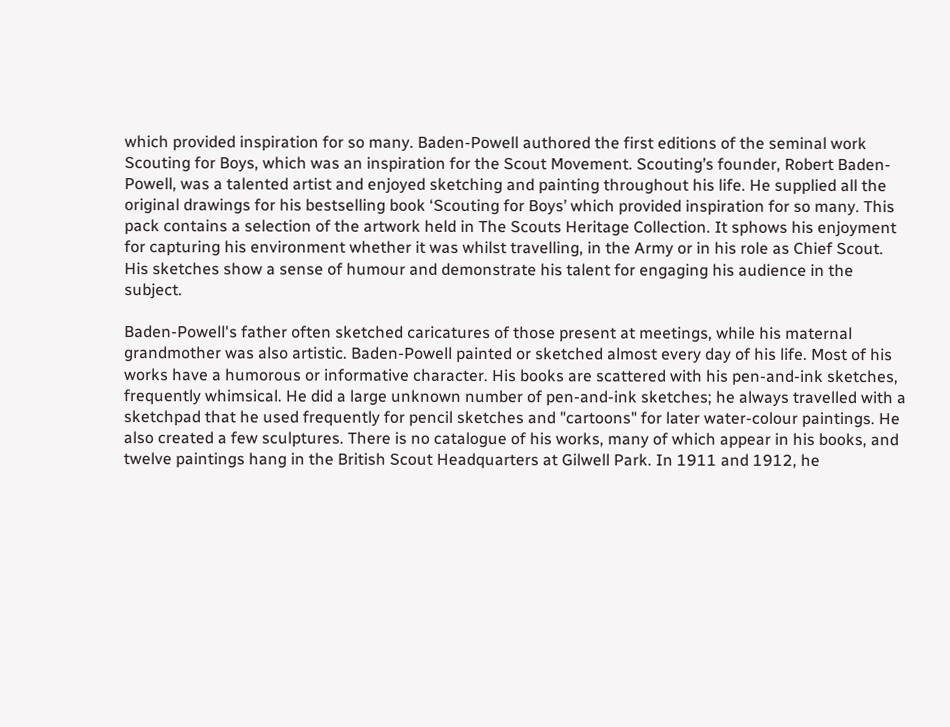which provided inspiration for so many. Baden-Powell authored the first editions of the seminal work Scouting for Boys, which was an inspiration for the Scout Movement. Scouting’s founder, Robert Baden-Powell, was a talented artist and enjoyed sketching and painting throughout his life. He supplied all the original drawings for his bestselling book ‘Scouting for Boys’ which provided inspiration for so many. This pack contains a selection of the artwork held in The Scouts Heritage Collection. It sphows his enjoyment for capturing his environment whether it was whilst travelling, in the Army or in his role as Chief Scout. His sketches show a sense of humour and demonstrate his talent for engaging his audience in the subject.

Baden-Powell's father often sketched caricatures of those present at meetings, while his maternal grandmother was also artistic. Baden-Powell painted or sketched almost every day of his life. Most of his works have a humorous or informative character. His books are scattered with his pen-and-ink sketches, frequently whimsical. He did a large unknown number of pen-and-ink sketches; he always travelled with a sketchpad that he used frequently for pencil sketches and "cartoons" for later water-colour paintings. He also created a few sculptures. There is no catalogue of his works, many of which appear in his books, and twelve paintings hang in the British Scout Headquarters at Gilwell Park. In 1911 and 1912, he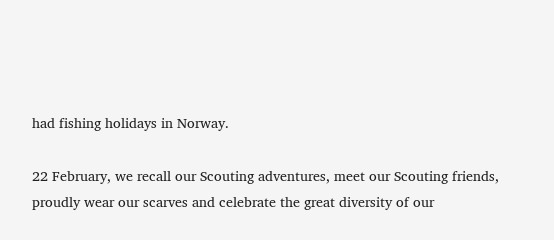had fishing holidays in Norway.

22 February, we recall our Scouting adventures, meet our Scouting friends, proudly wear our scarves and celebrate the great diversity of our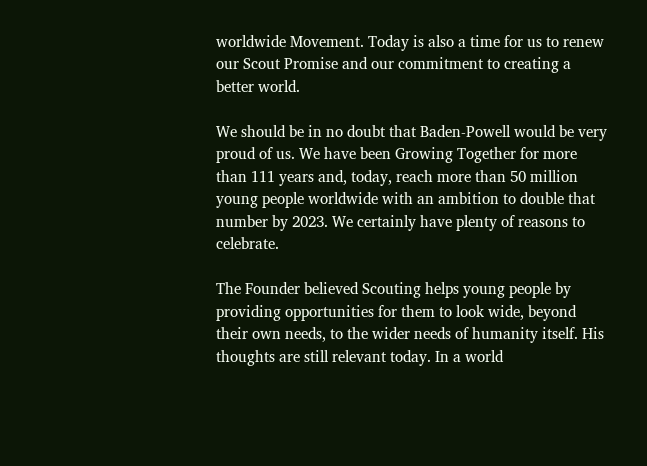worldwide Movement. Today is also a time for us to renew our Scout Promise and our commitment to creating a better world.

We should be in no doubt that Baden-Powell would be very proud of us. We have been Growing Together for more than 111 years and, today, reach more than 50 million young people worldwide with an ambition to double that number by 2023. We certainly have plenty of reasons to celebrate.

The Founder believed Scouting helps young people by providing opportunities for them to look wide, beyond their own needs, to the wider needs of humanity itself. His thoughts are still relevant today. In a world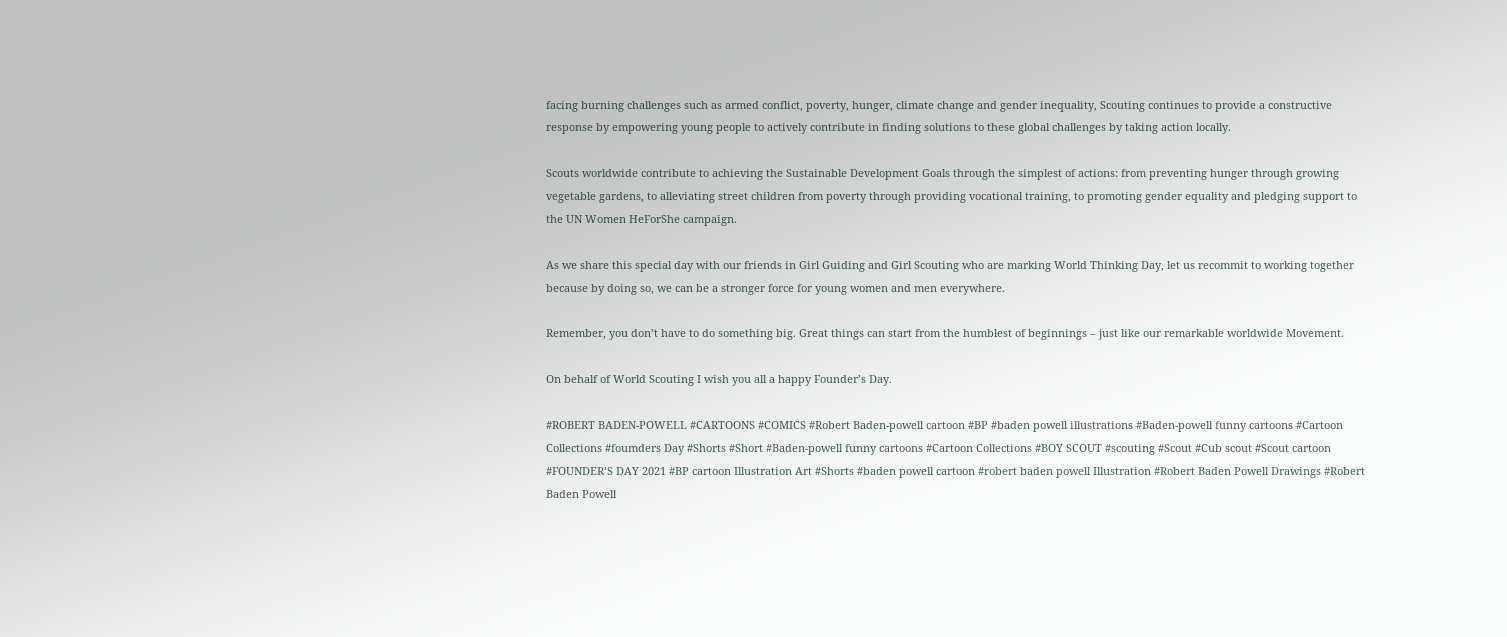facing burning challenges such as armed conflict, poverty, hunger, climate change and gender inequality, Scouting continues to provide a constructive response by empowering young people to actively contribute in finding solutions to these global challenges by taking action locally.

Scouts worldwide contribute to achieving the Sustainable Development Goals through the simplest of actions: from preventing hunger through growing vegetable gardens, to alleviating street children from poverty through providing vocational training, to promoting gender equality and pledging support to the UN Women HeForShe campaign.

As we share this special day with our friends in Girl Guiding and Girl Scouting who are marking World Thinking Day, let us recommit to working together because by doing so, we can be a stronger force for young women and men everywhere.

Remember, you don’t have to do something big. Great things can start from the humblest of beginnings – just like our remarkable worldwide Movement.

On behalf of World Scouting I wish you all a happy Founder’s Day.

#ROBERT BADEN-POWELL #CARTOONS #COMICS #Robert Baden-powell cartoon #BP #baden powell illustrations #Baden-powell funny cartoons #Cartoon Collections #foumders Day #Shorts #Short #Baden-powell funny cartoons #Cartoon Collections #BOY SCOUT #scouting #Scout #Cub scout #Scout cartoon #FOUNDER’S DAY 2021 #BP cartoon Illustration Art #Shorts #baden powell cartoon #robert baden powell Illustration #Robert Baden Powell Drawings #Robert Baden Powell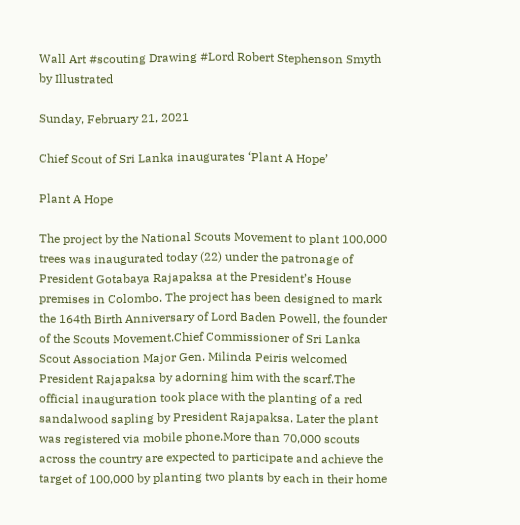Wall Art #scouting Drawing #Lord Robert Stephenson Smyth by Illustrated

Sunday, February 21, 2021

Chief Scout of Sri Lanka inaugurates ‘Plant A Hope’

Plant A Hope

The project by the National Scouts Movement to plant 100,000 trees was inaugurated today (22) under the patronage of President Gotabaya Rajapaksa at the President’s House premises in Colombo. The project has been designed to mark the 164th Birth Anniversary of Lord Baden Powell, the founder of the Scouts Movement.Chief Commissioner of Sri Lanka Scout Association Major Gen. Milinda Peiris welcomed President Rajapaksa by adorning him with the scarf.The official inauguration took place with the planting of a red sandalwood sapling by President Rajapaksa. Later the plant was registered via mobile phone.More than 70,000 scouts across the country are expected to participate and achieve the target of 100,000 by planting two plants by each in their home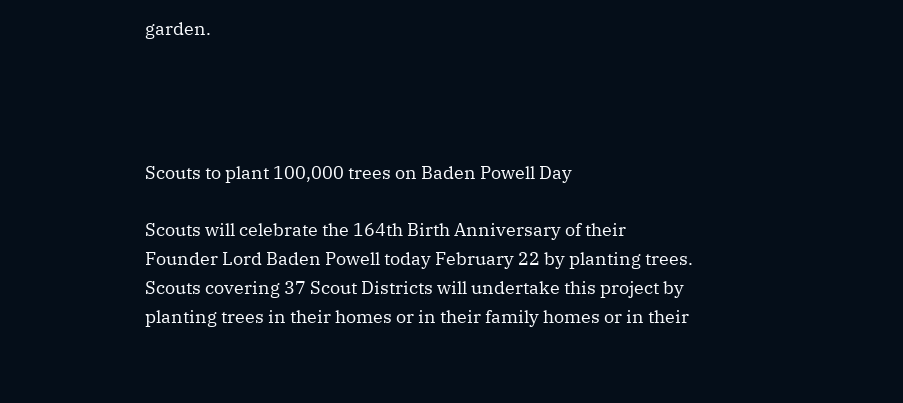garden.




Scouts to plant 100,000 trees on Baden Powell Day

Scouts will celebrate the 164th Birth Anniversary of their Founder Lord Baden Powell today February 22 by planting trees. Scouts covering 37 Scout Districts will undertake this project by planting trees in their homes or in their family homes or in their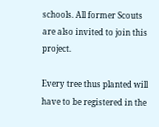schools. All former Scouts are also invited to join this project.

Every tree thus planted will have to be registered in the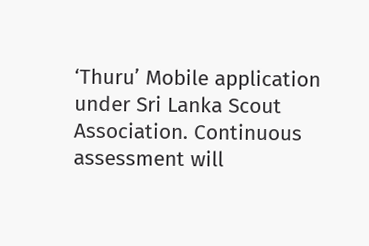‘Thuru’ Mobile application under Sri Lanka Scout Association. Continuous assessment will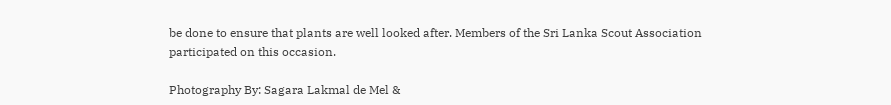be done to ensure that plants are well looked after. Members of the Sri Lanka Scout Association participated on this occasion.

Photography By: Sagara Lakmal de Mel &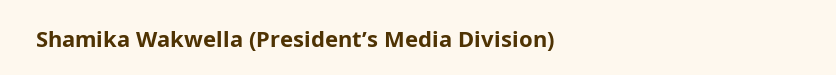Shamika Wakwella (President’s Media Division)